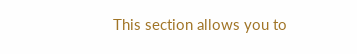This section allows you to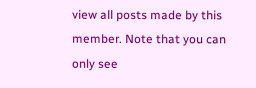view all posts made by this member. Note that you can only see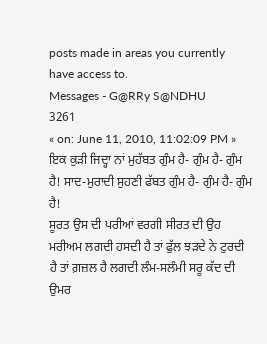posts made in areas you currently have access to.
Messages - G@RRy S@NDHU
3261
« on: June 11, 2010, 11:02:09 PM »
ਇਕ ਕੁੜੀ ਜਿਦ੍ਹਾ ਨਾਂ ਮੁਹੱਬਤ ਗੁੰਮ ਹੈ- ਗੁੰਮ ਹੈ- ਗੁੰਮ ਹੈ! ਸਾਦ-ਮੁਰਾਦੀ ਸੁਹਣੀ ਫੱਬਤ ਗੁੰਮ ਹੈ- ਗੁੰਮ ਹੈ- ਗੁੰਮ ਹੈ!
ਸੂਰਤ ਉਸ ਦੀ ਪਰੀਆਂ ਵਰਗੀ ਸੀਰਤ ਦੀ ਉਹ ਮਰੀਅਮ ਲਗਦੀ ਹਸਦੀ ਹੈ ਤਾਂ ਫੁੱਲ ਝੜਦੇ ਨੇ ਟੁਰਦੀ ਹੈ ਤਾਂ ਗ਼ਜ਼ਲ ਹੈ ਲਗਦੀ ਲੰਮ-ਸਲੰਮੀ ਸਰੂ ਕੱਦ ਦੀ ਉਮਰ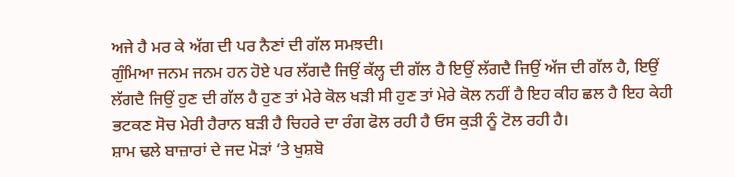ਅਜੇ ਹੈ ਮਰ ਕੇ ਅੱਗ ਦੀ ਪਰ ਨੈਣਾਂ ਦੀ ਗੱਲ ਸਮਝਦੀ।
ਗੁੰਮਿਆ ਜਨਮ ਜਨਮ ਹਨ ਹੋਏ ਪਰ ਲੱਗਦੈ ਜਿਉਂ ਕੱਲ੍ਹ ਦੀ ਗੱਲ ਹੈ ਇਉਂ ਲੱਗਦੈ ਜਿਉਂ ਅੱਜ ਦੀ ਗੱਲ ਹੈ, ਇਉਂ ਲੱਗਦੈ ਜਿਉਂ ਹੁਣ ਦੀ ਗੱਲ ਹੈ ਹੁਣ ਤਾਂ ਮੇਰੇ ਕੋਲ ਖੜੀ ਸੀ ਹੁਣ ਤਾਂ ਮੇਰੇ ਕੋਲ ਨਹੀਂ ਹੈ ਇਹ ਕੀਹ ਛਲ ਹੈ ਇਹ ਕੇਹੀ ਭਟਕਣ ਸੋਚ ਮੇਰੀ ਹੈਰਾਨ ਬੜੀ ਹੈ ਚਿਹਰੇ ਦਾ ਰੰਗ ਫੋਲ ਰਹੀ ਹੈ ਓਸ ਕੁੜੀ ਨੂੰ ਟੋਲ ਰਹੀ ਹੈ।
ਸ਼ਾਮ ਢਲੇ ਬਾਜ਼ਾਰਾਂ ਦੇ ਜਦ ਮੋੜਾਂ ‘ਤੇ ਖੁਸ਼ਬੋ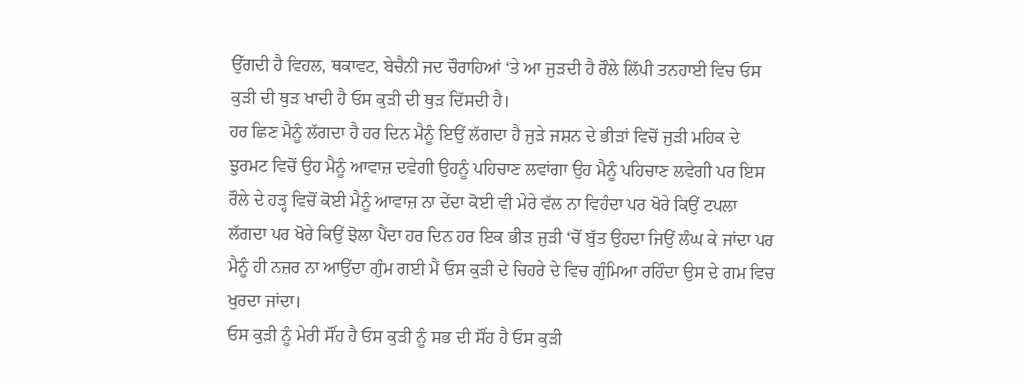ਉੱਗਦੀ ਹੈ ਵਿਹਲ, ਥਕਾਵਟ, ਬੇਚੈਨੀ ਜਦ ਚੌਰਾਹਿਆਂ ‘ਤੇ ਆ ਜੁੜਦੀ ਹੈ ਰੌਲੇ ਲਿੱਪੀ ਤਨਹਾਈ ਵਿਚ ਓਸ ਕੁੜੀ ਦੀ ਥੁੜ ਖਾਦੀ ਹੈ ਓਸ ਕੁੜੀ ਦੀ ਥੁੜ ਦਿੱਸਦੀ ਹੈ।
ਹਰ ਛਿਣ ਮੈਨੂੰ ਲੱਗਦਾ ਹੈ ਹਰ ਦਿਨ ਮੈਨੂੰ ਇਉਂ ਲੱਗਦਾ ਹੈ ਜੁੜੇ ਜਸ਼ਨ ਦੇ ਭੀੜਾਂ ਵਿਚੋਂ ਜੁੜੀ ਮਹਿਕ ਦੇ ਝੁਰਮਟ ਵਿਚੋਂ ਉਹ ਮੈਨੂੰ ਆਵਾਜ਼ ਦਵੇਗੀ ਉਹਨੂੰ ਪਹਿਚਾਣ ਲਵਾਂਗਾ ਉਹ ਮੈਨੂੰ ਪਹਿਚਾਣ ਲਵੇਗੀ ਪਰ ਇਸ ਰੌਲੇ ਦੇ ਹੜ੍ਹ ਵਿਚੋਂ ਕੋਈ ਮੈਨੂੰ ਆਵਾਜ਼ ਨਾ ਦੇਂਦਾ ਕੋਈ ਵੀ ਮੇਰੇ ਵੱਲ ਨਾ ਵਿਹੰਦਾ ਪਰ ਖੋਰੇ ਕਿਉਂ ਟਪਲਾ ਲੱਗਦਾ ਪਰ ਖੋਰੇ ਕਿਉਂ ਝੋਲਾ ਪੈਂਦਾ ਹਰ ਦਿਨ ਹਰ ਇਕ ਭੀੜ ਜੁੜੀ ‘ਚੋਂ ਬੁੱਤ ਉਹਦਾ ਜਿਉਂ ਲੰਘ ਕੇ ਜਾਂਦਾ ਪਰ ਮੈਨੂੰ ਹੀ ਨਜ਼ਰ ਨਾ ਆਉਂਦਾ ਗੁੰਮ ਗਈ ਮੈਂ ਓਸ ਕੁੜੀ ਦੇ ਚਿਹਰੇ ਦੇ ਵਿਚ ਗੁੰਮਿਆ ਰਹਿੰਦਾ ਉਸ ਦੇ ਗਮ ਵਿਚ ਖੁਰਦਾ ਜਾਂਦਾ।
ਓਸ ਕੁੜੀ ਨੂੰ ਮੇਰੀ ਸੌਂਹ ਹੈ ਓਸ ਕੁੜੀ ਨੂੰ ਸਭ ਦੀ ਸੌਂਹ ਹੈ ਓਸ ਕੁੜੀ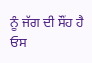ਨੂੰ ਜੱਗ ਦੀ ਸੌਂਹ ਹੈ ਓਸ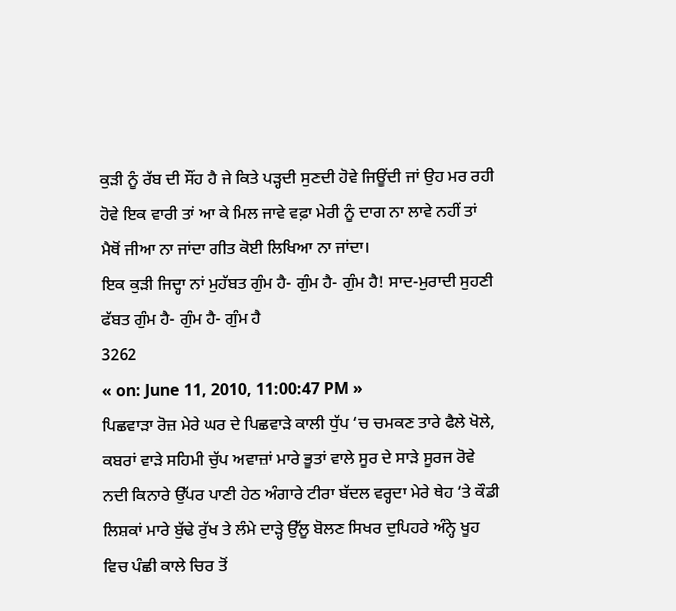ਕੁੜੀ ਨੂੰ ਰੱਬ ਦੀ ਸੌਂਹ ਹੈ ਜੇ ਕਿਤੇ ਪੜ੍ਹਦੀ ਸੁਣਦੀ ਹੋਵੇ ਜਿਊਂਦੀ ਜਾਂ ਉਹ ਮਰ ਰਹੀ ਹੋਵੇ ਇਕ ਵਾਰੀ ਤਾਂ ਆ ਕੇ ਮਿਲ ਜਾਵੇ ਵਫ਼ਾ ਮੇਰੀ ਨੂੰ ਦਾਗ ਨਾ ਲਾਵੇ ਨਹੀਂ ਤਾਂ ਮੈਥੋਂ ਜੀਆ ਨਾ ਜਾਂਦਾ ਗੀਤ ਕੋਈ ਲਿਖਿਆ ਨਾ ਜਾਂਦਾ।
ਇਕ ਕੁੜੀ ਜਿਦ੍ਹਾ ਨਾਂ ਮੁਹੱਬਤ ਗੁੰਮ ਹੈ- ਗੁੰਮ ਹੈ- ਗੁੰਮ ਹੈ! ਸਾਦ-ਮੁਰਾਦੀ ਸੁਹਣੀ ਫੱਬਤ ਗੁੰਮ ਹੈ- ਗੁੰਮ ਹੈ- ਗੁੰਮ ਹੈ
3262
« on: June 11, 2010, 11:00:47 PM »
ਪਿਛਵਾੜਾ ਰੋਜ਼ ਮੇਰੇ ਘਰ ਦੇ ਪਿਛਵਾੜੇ ਕਾਲੀ ਧੁੱਪ ‘ਚ ਚਮਕਣ ਤਾਰੇ ਫੈਲੇ ਖੋਲੇ, ਕਬਰਾਂ ਵਾੜੇ ਸਹਿਮੀ ਚੁੱਪ ਅਵਾਜ਼ਾਂ ਮਾਰੇ ਭੂਤਾਂ ਵਾਲੇ ਸੂਰ ਦੇ ਸਾੜੇ ਸੂਰਜ ਰੋਵੇ ਨਦੀ ਕਿਨਾਰੇ ਉੱਪਰ ਪਾਣੀ ਹੇਠ ਅੰਗਾਰੇ ਟੀਰਾ ਬੱਦਲ ਵਰ੍ਹਦਾ ਮੇਰੇ ਥੇਹ ‘ਤੇ ਕੌਡੀ ਲਿਸ਼ਕਾਂ ਮਾਰੇ ਬੁੱਢੇ ਰੁੱਖ ਤੇ ਲੰਮੇ ਦਾੜ੍ਹੇ ਉੱਲੂ ਬੋਲਣ ਸਿਖਰ ਦੁਪਿਹਰੇ ਅੰਨ੍ਹੇ ਖੂਹ ਵਿਚ ਪੰਛੀ ਕਾਲੇ ਚਿਰ ਤੋਂ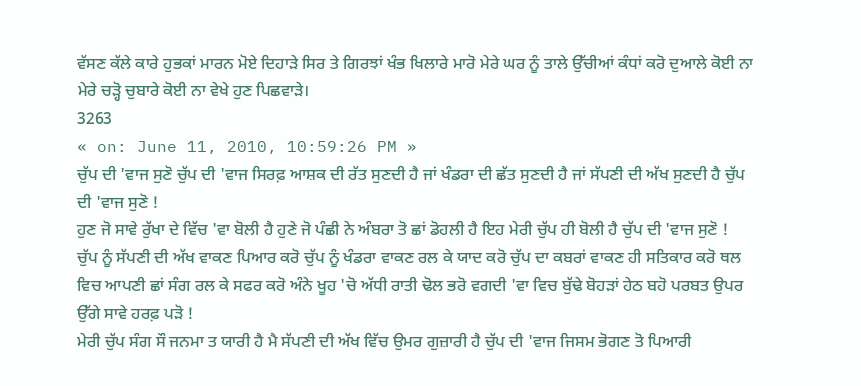ਵੱਸਣ ਕੱਲੇ ਕਾਰੇ ਹੁਭਕਾਂ ਮਾਰਨ ਮੋਏ ਦਿਹਾੜੇ ਸਿਰ ਤੇ ਗਿਰਝਾਂ ਖੰਭ ਖਿਲਾਰੇ ਮਾਰੋ ਮੇਰੇ ਘਰ ਨੂੰ ਤਾਲੇ ਉੱਚੀਆਂ ਕੰਧਾਂ ਕਰੋ ਦੁਆਲੇ ਕੋਈ ਨਾ ਮੇਰੇ ਚੜ੍ਹੋ ਚੁਬਾਰੇ ਕੋਈ ਨਾ ਵੇਖੇ ਹੁਣ ਪਿਛਵਾੜੇ।
3263
« on: June 11, 2010, 10:59:26 PM »
ਚੁੱਪ ਦੀ 'ਵਾਜ ਸੁਣੋ ਚੁੱਪ ਦੀ 'ਵਾਜ ਸਿਰਫ਼ ਆਸ਼ਕ ਦੀ ਰੱਤ ਸੁਣਦੀ ਹੈ ਜਾਂ ਖੰਡਰਾ ਦੀ ਛੱਤ ਸੁਣਦੀ ਹੈ ਜਾਂ ਸੱਪਣੀ ਦੀ ਅੱਖ ਸੁਣਦੀ ਹੈ ਚੁੱਪ ਦੀ 'ਵਾਜ ਸੁਣੋ !
ਹੁਣ ਜੋ ਸਾਵੇ ਰੁੱਖਾ ਦੇ ਵਿੱਚ 'ਵਾ ਬੋਲੀ ਹੈ ਹੁਣੇ ਜੋ ਪੰਛੀ ਨੇ ਅੰਬਰਾ ਤੋ ਛਾਂ ਡੋਹਲੀ ਹੈ ਇਹ ਮੇਰੀ ਚੁੱਪ ਹੀ ਬੋਲੀ ਹੈ ਚੁੱਪ ਦੀ 'ਵਾਜ ਸੁਣੋ !
ਚੁੱਪ ਨੂੰ ਸੱਪਣੀ ਦੀ ਅੱਖ ਵਾਕਣ ਪਿਆਰ ਕਰੋ ਚੁੱਪ ਨੂੰ ਖੰਡਰਾ ਵਾਕਣ ਰਲ ਕੇ ਯਾਦ ਕਰੋ ਚੁੱਪ ਦਾ ਕਬਰਾਂ ਵਾਕਣ ਹੀ ਸਤਿਕਾਰ ਕਰੋ ਥਲ ਵਿਚ ਆਪਣੀ ਛਾਂ ਸੰਗ ਰਲ ਕੇ ਸਫਰ ਕਰੋ ਅੰਨੇ ਖੂਹ 'ਚੋ ਅੱਧੀ ਰਾਤੀ ਢੋਲ ਭਰੋ ਵਗਦੀ 'ਵਾ ਵਿਚ ਬੁੱਢੇ ਬੋਹੜਾਂ ਹੇਠ ਬਹੋ ਪਰਬਤ ਉਪਰ ਉੱਗੇ ਸਾਵੇ ਹਰਫ਼ ਪੜੋ !
ਮੇਰੀ ਚੁੱਪ ਸੰਗ ਸੌ ਜਨਮਾ ਤ ਯਾਰੀ ਹੈ ਮੈ ਸੱਪਣੀ ਦੀ ਅੱਖ ਵਿੱਚ ਉਮਰ ਗੁਜ਼ਾਰੀ ਹੈ ਚੁੱਪ ਦੀ 'ਵਾਜ ਜਿਸਮ ਭੋਗਣ ਤੋ ਪਿਆਰੀ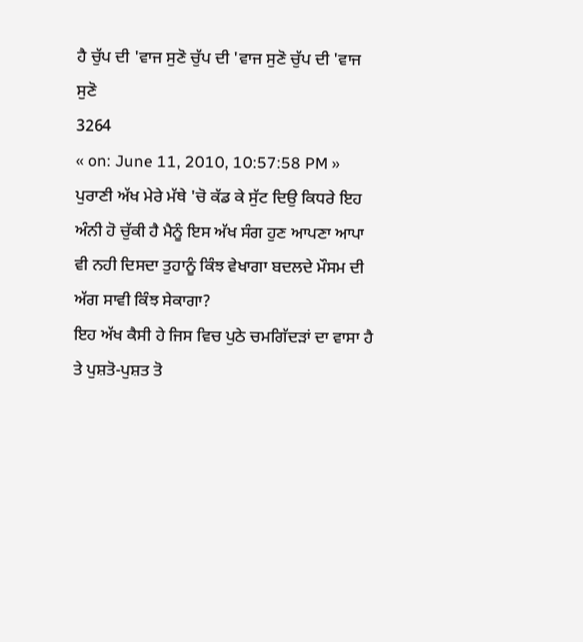ਹੈ ਚੁੱਪ ਦੀ 'ਵਾਜ ਸੁਣੋ ਚੁੱਪ ਦੀ 'ਵਾਜ ਸੁਣੋ ਚੁੱਪ ਦੀ 'ਵਾਜ ਸੁਣੋ
3264
« on: June 11, 2010, 10:57:58 PM »
ਪੁਰਾਣੀ ਅੱਖ ਮੇਰੇ ਮੱਥੇ 'ਚੋ ਕੱਡ ਕੇ ਸੁੱਟ ਦਿਉ ਕਿਧਰੇ ਇਹ ਅੰਨੀ ਹੋ ਚੁੱਕੀ ਹੈ ਮੈਨੂੰ ਇਸ ਅੱਖ ਸੰਗ ਹੁਣ ਆਪਣਾ ਆਪਾ ਵੀ ਨਹੀ ਦਿਸਦਾ ਤੁਹਾਨੂੰ ਕਿੰਝ ਵੇਖਾਗਾ ਬਦਲਦੇ ਮੌਸਮ ਦੀ ਅੱਗ ਸਾਵੀ ਕਿੰਝ ਸੇਕਾਗਾ?
ਇਹ ਅੱਖ ਕੈਸੀ ਹੇ ਜਿਸ ਵਿਚ ਪੁਠੇ ਚਮਗਿੱਦੜਾਂ ਦਾ ਵਾਸਾ ਹੈ ਤੇ ਪੁਸ਼ਤੋ-ਪੁਸ਼ਤ ਤੋ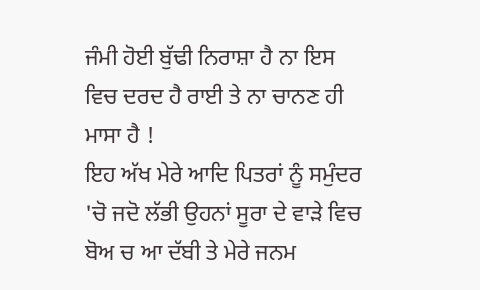ਜੰਮੀ ਹੋਈ ਬੁੱਢੀ ਨਿਰਾਸ਼ਾ ਹੈ ਨਾ ਇਸ ਵਿਚ ਦਰਦ ਹੈ ਰਾਈ ਤੇ ਨਾ ਚਾਨਣ ਹੀ ਮਾਸਾ ਹੈ !
ਇਹ ਅੱਖ ਮੇਰੇ ਆਦਿ ਪਿਤਰਾਂ ਨੂੰ ਸਮੁੰਦਰ 'ਚੋ ਜਦੋ ਲੱਭੀ ਉਹਨਾਂ ਸੂਰਾ ਦੇ ਵਾੜੇ ਵਿਚ ਬੋਅ ਚ ਆ ਦੱਬੀ ਤੇ ਮੇਰੇ ਜਨਮ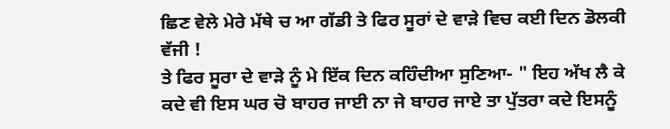ਛਿਣ ਵੇਲੇ ਮੇਰੇ ਮੱਥੇ ਚ ਆ ਗੱਡੀ ਤੇ ਫਿਰ ਸੂਰਾਂ ਦੇ ਵਾੜੇ ਵਿਚ ਕਈ ਦਿਨ ਡੋਲਕੀ ਵੱਜੀ !
ਤੇ ਫਿਰ ਸੂਰਾ ਦੇ ਵਾੜੇ ਨੂੰ ਮੇ ਇੱਕ ਦਿਨ ਕਹਿੰਦੀਆ ਸੁਣਿਆ- " ਇਹ ਅੱਖ ਲੈ ਕੇ ਕਦੇ ਵੀ ਇਸ ਘਰ ਚੋ ਬਾਹਰ ਜਾਈ ਨਾ ਜੇ ਬਾਹਰ ਜਾਏ ਤਾ ਪੁੱਤਰਾ ਕਦੇ ਇਸਨੂੰ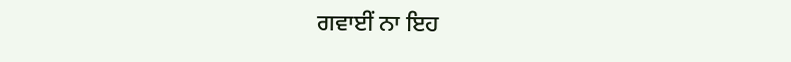ਗਵਾਈਂ ਨਾ ਇਹ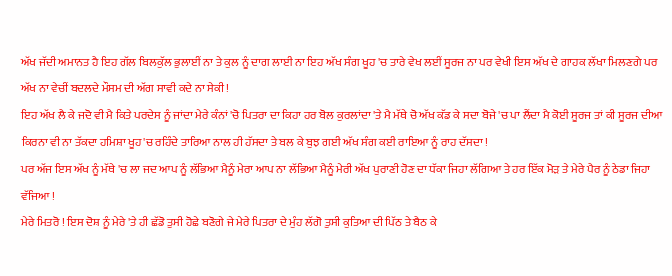ਅੱਖ ਜੱਦੀ ਅਮਾਨਤ ਹੈ ਇਹ ਗੱਲ ਬਿਲਕੁੱਲ ਭੁਲਾਈਂ ਨਾ ਤੇ ਕੁਲ ਨੂੰ ਦਾਗ ਲਾਈ ਨਾ ਇਹ ਅੱਖ ਸੰਗ ਖੂਹ 'ਚ ਤਾਰੇ ਵੇਖ ਲਈਂ ਸੂਰਜ ਨਾ ਪਰ ਵੇਖੀ ਇਸ ਅੱਖ ਦੇ ਗਾਹਕ ਲੱਖਾ ਮਿਲਣਗੇ ਪਰ ਅੱਖ ਨਾ ਵੇਚੀਂ ਬਦਲਦੇ ਮੌਸਮ ਦੀ ਅੱਗ ਸਾਵੀ ਕਦੇ ਨਾ ਸੇਕੀ !
ਇਹ ਅੱਖ ਲੈ ਕੇ ਜਦੋ ਵੀ ਮੈ ਕਿਤੇ ਪਰਦੇਸ ਨੂੰ ਜਾਂਦਾ ਮੇਰੇ ਕੰਨਾਂ 'ਚੋ ਪਿਤਰਾ ਦਾ ਕਿਹਾ ਹਰ ਬੋਲ ਕੁਰਲਾਂਦਾ 'ਤੇ ਮੈ ਮੱਥੇ ਚੋ ਅੱਖ ਕੱਡ ਕੇ ਸਦਾ ਬੋਜੇ 'ਚ ਪਾ ਲੈਂਦਾ ਮੈ ਕੋਈ ਸੂਰਜ ਤਾਂ ਕੀ ਸੂਰਜ ਦੀਆ ਕਿਰਨਾ ਵੀ ਨਾ ਤੱਕਦਾ ਹਮਿਸ਼ਾ ਖੂਹ'ਚ ਰਹਿੰਦੇ ਤਾਰਿਆ ਨਾਲ ਹੀ ਹੱਸਦਾ ਤੇ ਬਲ ਕੇ ਬੁਝ ਗਈ ਅੱਖ ਸੰਗ ਕਈ ਰਾਇਆ ਨੂੰ ਰਾਹ ਦੱਸਦਾ !
ਪਰ ਅੱਜ ਇਸ ਅੱਖ ਨੂੰ ਮੱਥੇ 'ਚ ਲਾ ਜਦ ਆਪ ਨੂੰ ਲੱਭਿਆ ਮੈਨੂੰ ਮੇਰਾ ਆਪ ਨਾ ਲੱਭਿਆ ਮੈਨੂੰ ਮੇਰੀ ਅੱਖ ਪੁਰਾਣੀ ਹੋਣ ਦਾ ਧੱਕਾ ਜਿਹਾ ਲੱਗਿਆ ਤੇ ਹਰ ਇੱਕ ਮੋੜ ਤੇ ਮੇਰੇ ਪੈਰ ਨੂੰ ਠੇਡਾ ਜਿਹਾ ਵੱਜਿਆ !
ਮੇਰੇ ਮਿਤਰੋ ! ਇਸ ਦੋਸ਼ ਨੂੰ ਮੇਰੇ 'ਤੇ ਹੀ ਛੱਡੋ ਤੁਸੀ ਹੋਛੇ ਬਣੋਗੇ ਜੇ ਮੇਰੇ ਪਿਤਰਾ ਦੇ ਮੁੰਹ ਲੱਗੋ ਤੁਸੀ ਕੁਤਿਆ ਦੀ ਪਿੱਠ ਤੇ ਬੈਠ ਕੇ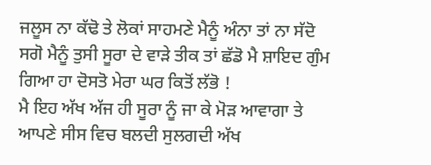ਜਲੂਸ ਨਾ ਕੱਢੋ ਤੇ ਲੋਕਾਂ ਸਾਹਮਣੇ ਮੈਨੂੰ ਅੰਨਾ ਤਾਂ ਨਾ ਸੱਦੋ ਸਗੋ ਮੈਨੂੰ ਤੁਸੀ ਸੂਰਾ ਦੇ ਵਾੜੇ ਤੀਕ ਤਾਂ ਛੱਡੋ ਮੈ ਸ਼ਾਇਦ ਗੁੰਮ ਗਿਆ ਹਾ ਦੋਸਤੋ ਮੇਰਾ ਘਰ ਕਿਤੋਂ ਲੱਭੋ !
ਮੈ ਇਹ ਅੱਖ ਅੱਜ ਹੀ ਸੂਰਾ ਨੂੰ ਜਾ ਕੇ ਮੋੜ ਆਵਾਗਾ ਤੇ ਆਪਣੇ ਸੀਸ ਵਿਚ ਬਲਦੀ ਸੁਲਗਦੀ ਅੱਖ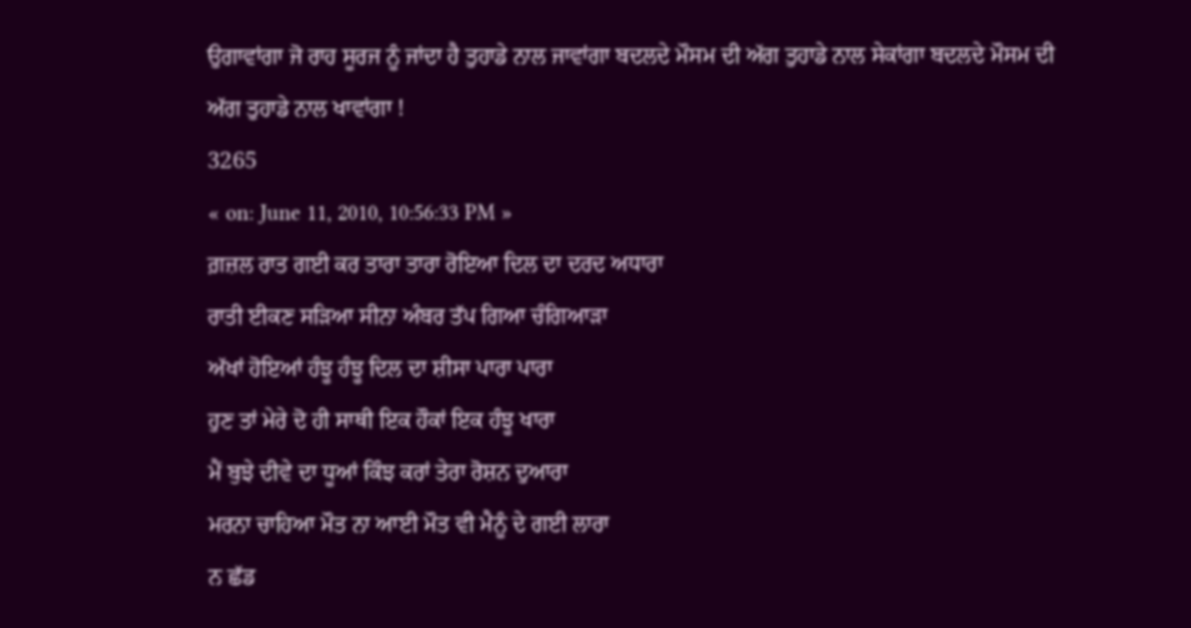ਉਗਾਵਾਂਗਾ ਜੋ ਰਾਹ ਸੂਰਜ ਨੂੰ ਜਾਂਦਾ ਹੈ ਤੁਹਾਡੇ ਨਾਲ ਜਾਵਾਂਗਾ ਬਦਲਦੇ ਮੌਸਮ ਦੀ ਅੱਗ ਤੁਹਾਡੇ ਨਾਲ ਸੇਕਾਂਗਾ ਬਦਲਦੇ ਮੌਸਮ ਦੀ ਅੱਗ ਤੁਹਾਡੇ ਨਾਲ ਖਾਵਾਂਗਾ !
3265
« on: June 11, 2010, 10:56:33 PM »
ਗ਼ਜ਼ਲ ਰਾਤ ਗਈ ਕਰ ਤਾਰਾ ਤਾਰਾ ਰੋਇਆ ਦਿਲ ਦਾ ਦਰਦ ਅਧਾਰਾ
ਰਾਤੀ ਈਕਣ ਸੜਿਆ ਸੀਨਾ ਅੰਬਰ ਤੱਪ ਗਿਆ ਚੰਗਿਆੜਾ
ਅੱਖਾਂ ਹੋਇਆਂ ਹੰਝੂ ਹੰਝੂ ਦਿਲ ਦਾ ਸ਼ੀਸਾ ਪਾਰਾ ਪਾਰਾ
ਹੁਣ ਤਾਂ ਮੇਰੇ ਦੋ ਹੀ ਸਾਥੀ ਇਕ ਹੌਕਾਂ ਇਕ ਹੰਝੂ ਖਾਰਾ
ਮੈਂ ਬੁਝੇ ਦੀਵੇ ਦਾ ਧੂਆਂ ਕਿੰਝ ਕਰਾਂ ਤੇਰਾ ਰੋਸ਼ਨ ਦੁਆਰਾ
ਮਰਨਾ ਚਾਹਿਆ ਮੌਤ ਨਾ ਆਈ ਮੌਤ ਵੀ ਮੈਨੂੰ ਦੇ ਗਈ ਲਾਰਾ
ਨ ਛੱਡ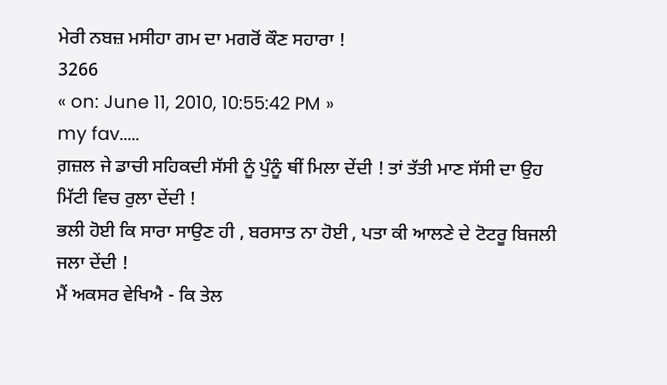ਮੇਰੀ ਨਬਜ਼ ਮਸੀਹਾ ਗਮ ਦਾ ਮਗਰੋਂ ਕੌਣ ਸਹਾਰਾ !
3266
« on: June 11, 2010, 10:55:42 PM »
my fav.....
ਗ਼ਜ਼ਲ ਜੇ ਡਾਚੀ ਸਹਿਕਦੀ ਸੱਸੀ ਨੂੰ ਪੁੰਨੂੰ ਥੀਂ ਮਿਲਾ ਦੇਂਦੀ ! ਤਾਂ ਤੱਤੀ ਮਾਣ ਸੱਸੀ ਦਾ ਉਹ ਮਿੱਟੀ ਵਿਚ ਰੁਲਾ ਦੇਂਦੀ !
ਭਲੀ ਹੋਈ ਕਿ ਸਾਰਾ ਸਾਉਣ ਹੀ , ਬਰਸਾਤ ਨਾ ਹੋਈ , ਪਤਾ ਕੀ ਆਲਣੇ ਦੇ ਟੋਟਰੂ ਬਿਜਲੀ ਜਲਾ ਦੇਂਦੀ !
ਮੈਂ ਅਕਸਰ ਵੇਖਿਐ - ਕਿ ਤੇਲ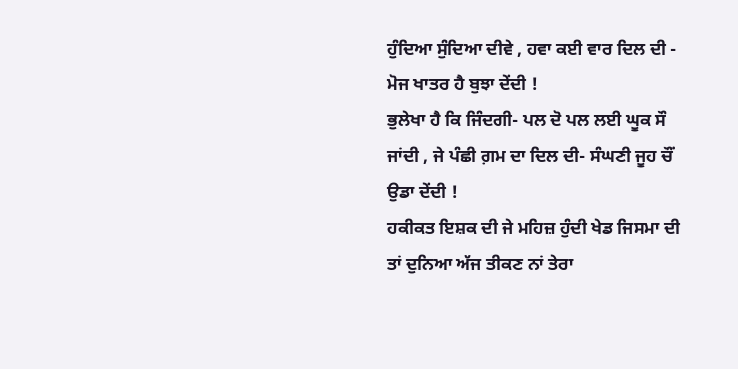ਹੁੰਦਿਆ ਸੁੰਦਿਆ ਦੀਵੇ , ਹਵਾ ਕਈ ਵਾਰ ਦਿਲ ਦੀ - ਮੋਜ ਖਾਤਰ ਹੈ ਬੁਝਾ ਦੇਂਦੀ !
ਭੁਲੇਖਾ ਹੈ ਕਿ ਜਿੰਦਗੀ- ਪਲ ਦੋ ਪਲ ਲਈ ਘੂਕ ਸੌ ਜਾਂਦੀ , ਜੇ ਪੰਛੀ ਗ਼ਮ ਦਾ ਦਿਲ ਦੀ- ਸੰਘਣੀ ਜੂਹ ਚੌਂ ਉਡਾ ਦੇਂਦੀ !
ਹਕੀਕਤ ਇਸ਼ਕ ਦੀ ਜੇ ਮਹਿਜ਼ ਹੁੰਦੀ ਖੇਡ ਜਿਸਮਾ ਦੀ ਤਾਂ ਦੁਨਿਆ ਅੱਜ ਤੀਕਣ ਨਾਂ ਤੇਰਾ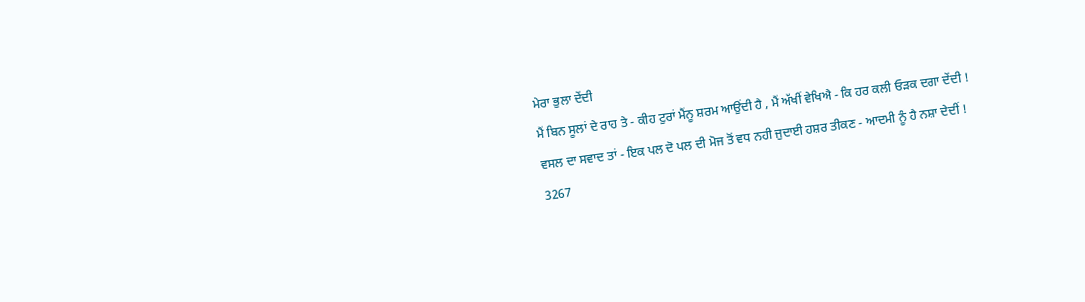ਮੇਰਾ ਭੁਲਾ ਦੇਂਦੀ
ਮੈਂ ਬਿਨ ਸੂਲਾਂ ਦੇ ਰਾਹ ਤੇ - ਕੀਹ ਟੁਰਾਂ ਮੈਂਨੂ ਸ਼ਰਮ ਆਉਂਦੀ ਹੈ , ਮੈਂ ਅੱਖੀਂ ਵੇਖਿਐ - ਕਿ ਹਰ ਕਲੀ ਓੜਕ ਦਗਾ ਦੇਂਦੀ !
ਵਸਲ ਦਾ ਸਵਾਦ ਤਾਂ - ਇਕ ਪਲ ਦੋ ਪਲ ਦੀ ਮੋਜ ਤੋਂ ਵਧ ਨਹੀ ਜੁਦਾਈ ਹਸ਼ਰ ਤੀਕਣ - ਆਦਮੀ ਨੂੰ ਹੈ ਨਸ਼ਾ ਦੇਦੀਂ !
3267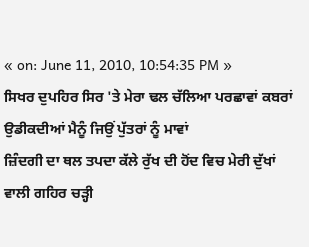« on: June 11, 2010, 10:54:35 PM »
ਸਿਖਰ ਦੁਪਹਿਰ ਸਿਰ 'ਤੇ ਮੇਰਾ ਢਲ ਚੱਲਿਆ ਪਰਛਾਵਾਂ ਕਬਰਾਂ ਉਡੀਕਦੀਆਂ ਮੈਨੂੰ ਜਿਉਂ ਪੁੱਤਰਾਂ ਨੂੰ ਮਾਵਾਂ
ਜ਼ਿੰਦਗੀ ਦਾ ਥਲ ਤਪਦਾ ਕੱਲੇ ਰੁੱਖ ਦੀ ਹੋਂਦ ਵਿਚ ਮੇਰੀ ਦੁੱਖਾਂ ਵਾਲੀ ਗਹਿਰ ਚੜ੍ਹੀ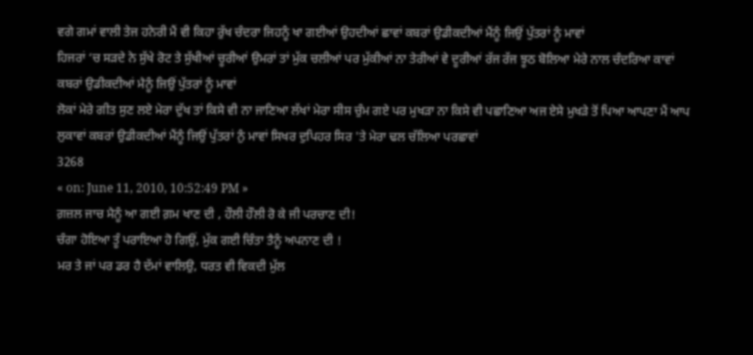ਵਗੇ ਗਮਾਂ ਵਾਲੀ ਤੇਜ ਹਨੇਰੀ ਮੈਂ ਵੀ ਕਿਹਾ ਰੁੱਖ ਚੰਦਰਾ ਜਿਹਨੂੰ ਖਾ ਗਈਆਂ ਉਹਦੀਆਂ ਛਾਵਾਂ ਕਬਰਾਂ ਉਡੀਕਦੀਆਂ ਮੈਂਨੂੰ ਜਿਉਂ ਪੁੱਤਰਾਂ ਨੂੰ ਮਾਵਾਂ
ਹਿਜਰਾਂ ‘ਚ ਸੜਦੇ ਨੇ ਸੁੱਖੇ ਰੋਟ ਤੇ ਸੁੱਖੀਆਂ ਚੂਰੀਆਂ ਉਮਰਾਂ ਤਾਂ ਮੁੱਕ ਚਲੀਆਂ ਪਰ ਮੁੱਕੀਆਂ ਨਾ ਤੇਰੀਆਂ ਵੇ ਦੂਰੀਆਂ ਰੱਜ ਰੱਜ ਝੂਠ ਬੋਲਿਆ ਮੇਰੇ ਨਾਲ ਚੰਦਰਿਆ ਕਾਵਾਂ ਕਬਰਾਂ ਉਡੀਕਦੀਆਂ ਮੈਨੂੰ ਜਿਉਂ ਪੁੱਤਰਾਂ ਨੂੰ ਮਾਵਾਂ
ਲੋਕਾਂ ਮੇਰੇ ਗੀਤ ਸੁਣ ਲਏ ਮੇਰਾ ਦੁੱਖ ਤਾਂ ਕਿਸੇ ਵੀ ਨਾ ਜਾਣਿਆ ਲੱਖਾਂ ਮੇਰਾ ਸੀਸ ਚੁੰਮ ਗਏ ਪਰ ਮੁਖੜਾ ਨਾ ਕਿਸੇ ਵੀ ਪਛਾਣਿਆ ਅਜ ਏਸੇ ਮੁਖੜੇ ਤੋਂ ਪਿਆ ਆਪਣਾ ਮੈਂ ਆਪ ਲੁਕਾਵਾਂ ਕਬਰਾਂ ਉਡੀਕਦੀਆਂ ਮੈਂਨੂੰ ਜਿਉਂ ਪੁੱਤਰਾਂ ਨੁੰ ਮਾਵਾਂ ਸਿਖਰ ਦੁਪਿਹਰ ਸਿਰ 'ਤੇ ਮੇਰਾ ਢਲ ਚੱਲਿਆ ਪਰਛਾਵਾਂ
3268
« on: June 11, 2010, 10:52:49 PM »
ਗ਼ਜ਼ਲ ਜਾਚ ਮੈਨੂੰ ਆ ਗਈ ਗ਼ਮ ਖਾਣ ਦੀ , ਹੌਲੀ ਹੌਲੀ ਰੋ ਕੇ ਜੀ ਪਰਚਾਣ ਦੀ!
ਚੰਗਾ ਹੋਇਆ ਤੂੰ ਪਰਾਇਆ ਹੋ ਗਿਉਂ, ਮੁੱਕ ਗਈ ਚਿੰਤਾ ਤੈਨੂੰ ਅਪਨਾਣ ਦੀ !
ਮਰ ਤੇ ਜਾਂ ਪਰ ਡਰ ਹੈ ਦੱਮਾਂ ਵਾਲਿਉ, ਧਰਤ ਵੀ ਵਿਕਦੀ ਮੁੱਲ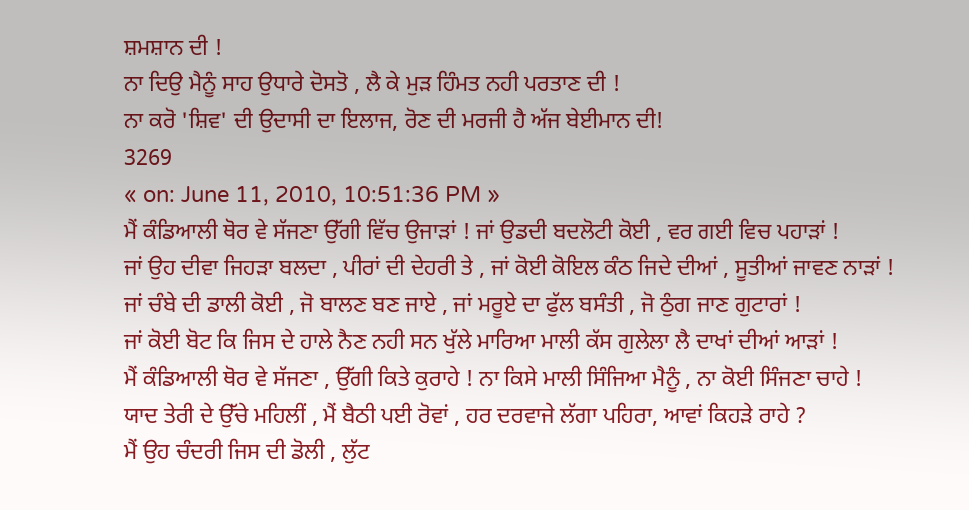ਸ਼ਮਸ਼ਾਨ ਦੀ !
ਨਾ ਦਿਉ ਮੈਨੂੰ ਸਾਹ ਉਧਾਰੇ ਦੋਸਤੋ , ਲੈ ਕੇ ਮੁੜ ਹਿੰਮਤ ਨਹੀ ਪਰਤਾਣ ਦੀ !
ਨਾ ਕਰੋ 'ਸ਼ਿਵ' ਦੀ ਉਦਾਸੀ ਦਾ ਇਲਾਜ, ਰੋਣ ਦੀ ਮਰਜੀ ਹੈ ਅੱਜ ਬੇਈਮਾਨ ਦੀ!
3269
« on: June 11, 2010, 10:51:36 PM »
ਮੈਂ ਕੰਡਿਆਲੀ ਥੋਰ ਵੇ ਸੱਜਣਾ ਉੱਗੀ ਵਿੱਚ ਉਜਾੜਾਂ ! ਜਾਂ ਉਡਦੀ ਬਦਲੋਟੀ ਕੋਈ , ਵਰ ਗਈ ਵਿਚ ਪਹਾੜਾਂ !
ਜਾਂ ਉਹ ਦੀਵਾ ਜਿਹੜਾ ਬਲਦਾ , ਪੀਰਾਂ ਦੀ ਦੇਹਰੀ ਤੇ , ਜਾਂ ਕੋਈ ਕੋਇਲ ਕੰਠ ਜਿਦੇ ਦੀਆਂ , ਸੂਤੀਆਂ ਜਾਵਣ ਨਾੜਾਂ !
ਜਾਂ ਚੰਬੇ ਦੀ ਡਾਲੀ ਕੋਈ , ਜੋ ਬਾਲਣ ਬਣ ਜਾਏ , ਜਾਂ ਮਰੂਏ ਦਾ ਫੁੱਲ ਬਸੰਤੀ , ਜੋ ਠੁੰਗ ਜਾਣ ਗੁਟਾਰਾਂ !
ਜਾਂ ਕੋਈ ਬੋਟ ਕਿ ਜਿਸ ਦੇ ਹਾਲੇ ਨੈਣ ਨਹੀ ਸਨ ਖੁੱਲੇ ਮਾਰਿਆ ਮਾਲੀ ਕੱਸ ਗੁਲੇਲਾ ਲੈ ਦਾਖਾਂ ਦੀਆਂ ਆੜਾਂ !
ਮੈਂ ਕੰਡਿਆਲੀ ਥੋਰ ਵੇ ਸੱਜਣਾ , ਉੱਗੀ ਕਿਤੇ ਕੁਰਾਹੇ ! ਨਾ ਕਿਸੇ ਮਾਲੀ ਸਿੰਜਿਆ ਮੈਨੂੰ , ਨਾ ਕੋਈ ਸਿੰਜਣਾ ਚਾਹੇ !
ਯਾਦ ਤੇਰੀ ਦੇ ਉੱਚੇ ਮਹਿਲੀਂ , ਮੈਂ ਬੈਠੀ ਪਈ ਰੋਵਾਂ , ਹਰ ਦਰਵਾਜੇ ਲੱਗਾ ਪਹਿਰਾ, ਆਵਾਂ ਕਿਹੜੇ ਰਾਹੇ ?
ਮੈਂ ਉਹ ਚੰਦਰੀ ਜਿਸ ਦੀ ਡੋਲੀ , ਲੁੱਟ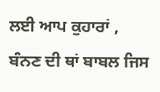ਲਈ ਆਪ ਕੁਹਾਰਾਂ , ਬੰਨਣ ਦੀ ਥਾਂ ਬਾਬਲ ਜਿਸ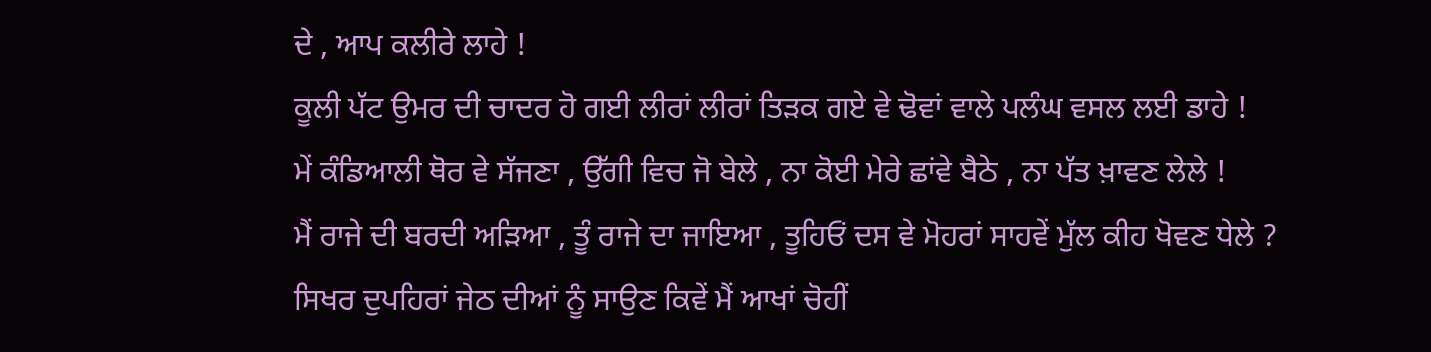ਦੇ , ਆਪ ਕਲੀਰੇ ਲਾਹੇ !
ਕੂਲੀ ਪੱਟ ਉਮਰ ਦੀ ਚਾਦਰ ਹੋ ਗਈ ਲੀਰਾਂ ਲੀਰਾਂ ਤਿੜਕ ਗਏ ਵੇ ਢੋਵਾਂ ਵਾਲੇ ਪਲੰਘ ਵਸਲ ਲਈ ਡਾਹੇ !
ਮੇਂ ਕੰਡਿਆਲੀ ਥੋਰ ਵੇ ਸੱਜਣਾ , ਉੱਗੀ ਵਿਚ ਜੋ ਬੇਲੇ , ਨਾ ਕੋਈ ਮੇਰੇ ਛਾਂਵੇ ਬੈਠੇ , ਨਾ ਪੱਤ ਖ਼ਾਵਣ ਲੇਲੇ !
ਮੈਂ ਰਾਜੇ ਦੀ ਬਰਦੀ ਅੜਿਆ , ਤੂੰ ਰਾਜੇ ਦਾ ਜਾਇਆ , ਤੂਹਿਓਂ ਦਸ ਵੇ ਮੋਹਰਾਂ ਸਾਹਵੇਂ ਮੁੱਲ ਕੀਹ ਖੋਵਣ ਧੇਲੇ ?
ਸਿਖਰ ਦੁਪਹਿਰਾਂ ਜੇਠ ਦੀਆਂ ਨੂੰ ਸਾਉਣ ਕਿਵੇਂ ਮੈਂ ਆਖਾਂ ਚੋਹੀਂ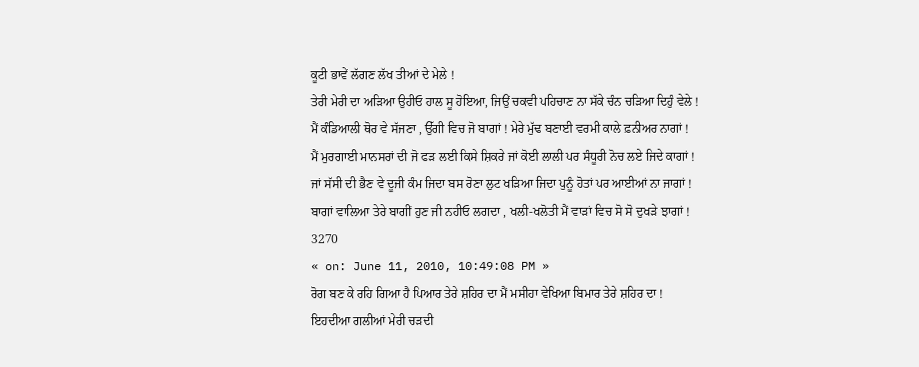ਕੂਟੀ ਭਾਵੇਂ ਲੱਗਣ ਲੱਖ ਤੀਆਂ ਦੇ ਮੇਲੇ !
ਤੇਰੀ ਮੇਰੀ ਦਾ ਅੜਿਆ ਉਹੀਓ ਹਾਲ ਸੂ ਹੋਇਆ, ਜਿਉਂ ਚਕਵੀ ਪਹਿਚਾਣ ਨਾ ਸੱਕੇ ਚੰਨ ਚੜਿਆ ਦਿਹੁੰ ਵੇਲੇ !
ਮੈਂ ਕੰਡਿਆਲੀ ਥੋਰ ਵੇ ਸੱਜਣਾ , ਉੱਗੀ ਵਿਚ ਜੋ ਬਾਗਾਂ ! ਮੇਰੇ ਮੁੱਢ ਬਣਾਈ ਵਰਮੀ ਕਾਲੇ ਫ਼ਨੀਅਰ ਨਾਗਾਂ !
ਮੈਂ ਮੁਰਗਾਈ ਮਾਨਸਰਾਂ ਦੀ ਜੋ ਫੜ ਲਈ ਕਿਸੇ ਸ਼ਿਕਰੇ ਜਾਂ ਕੋਈ ਲਾਲੀ ਪਰ ਸੰਧੂਰੀ ਨੋਚ ਲਏ ਜਿਦੇ ਕਾਗਾਂ !
ਜਾਂ ਸੱਸੀ ਦੀ ਭੈਣ ਵੇ ਦੂਜੀ ਕੰਮ ਜਿਦਾ ਬਸ ਰੋਣਾ ਲੁਟ ਖੜਿਆ ਜਿਦਾ ਪੁਨੂੰ ਹੋਤਾਂ ਪਰ ਆਈਆਂ ਨਾ ਜਾਗਾਂ !
ਬਾਗਾਂ ਵਾਲਿਆ ਤੇਰੇ ਬਾਗੀਂ ਹੁਣ ਜੀ ਨਹੀਓ ਲਗਦਾ , ਖਲੀ-ਖਲੋਤੀ ਮੈਂ ਵਾੜਾਂ ਵਿਚ ਸੋ ਸੋ ਦੁਖੜੇ ਝਾਗਾਂ !
3270
« on: June 11, 2010, 10:49:08 PM »
ਰੋਗ ਬਣ ਕੇ ਰਹਿ ਗਿਆ ਹੈ ਪਿਆਰ ਤੇਰੇ ਸ਼ਹਿਰ ਦਾ ਮੈਂ ਮਸੀਹਾ ਵੇਖਿਆ ਬਿਮਾਰ ਤੇਰੇ ਸ਼ਹਿਰ ਦਾ !
ਇਹਦੀਆ ਗਲੀਆਂ ਮੇਰੀ ਚੜਦੀ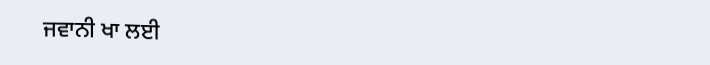ਜਵਾਨੀ ਖਾ ਲਈ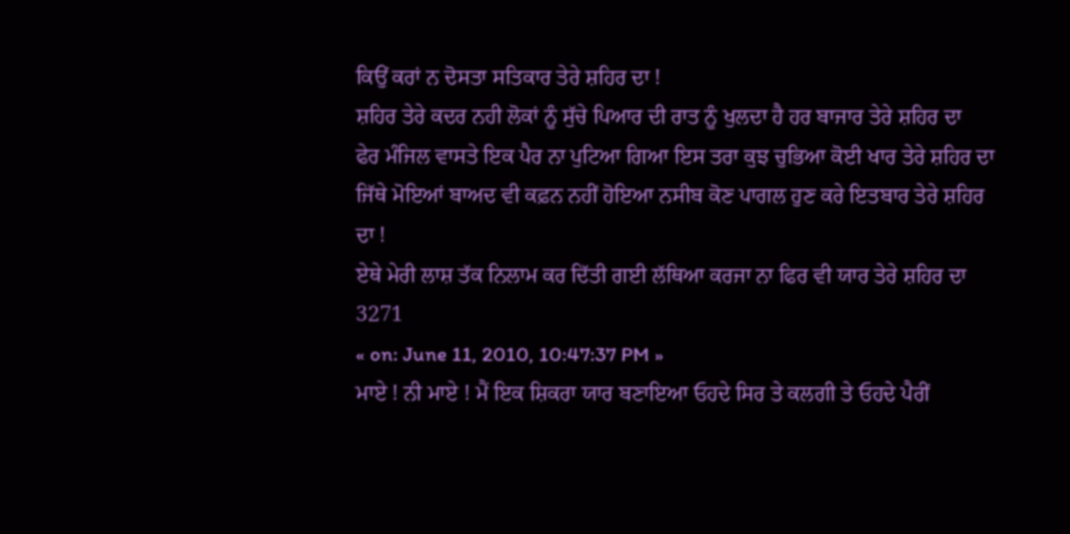ਕਿਉਂ ਕਰਾਂ ਨ ਦੋਸਤਾ ਸਤਿਕਾਰ ਤੇਰੇ ਸ਼ਹਿਰ ਦਾ !
ਸ਼ਹਿਰ ਤੇਰੇ ਕਦਰ ਨਹੀ ਲੋਕਾਂ ਨੂੰ ਸੁੱਚੇ ਪਿਆਰ ਦੀ ਰਾਤ ਨੂੰ ਖੁਲਦਾ ਹੈ ਹਰ ਬਾਜਾਰ ਤੇਰੇ ਸ਼ਹਿਰ ਦਾ
ਫੇਰ ਮੰਜਿਲ ਵਾਸਤੇ ਇਕ ਪੈਰ ਨਾ ਪੁਟਿਆ ਗਿਆ ਇਸ ਤਰਾ ਕੁਝ ਚੁਭਿਆ ਕੋਈ ਖਾਰ ਤੇਰੇ ਸ਼ਹਿਰ ਦਾ
ਜਿੱਥੇ ਮੋਇਆਂ ਬਾਅਦ ਵੀ ਕਫ਼ਨ ਨਹੀਂ ਹੋਇਆ ਨਸੀਬ ਕੋਣ ਪਾਗਲ ਹੁਣ ਕਰੇ ਇਤਬਾਰ ਤੇਰੇ ਸ਼ਹਿਰ ਦਾ !
ਏਥੇ ਮੇਰੀ ਲਾਸ਼ ਤੱਕ ਨਿਲਾਮ ਕਰ ਦਿੱਤੀ ਗਈ ਲੱਥਿਆ ਕਰਜਾ ਨਾ ਫਿਰ ਵੀ ਯਾਰ ਤੇਰੇ ਸ਼ਹਿਰ ਦਾ
3271
« on: June 11, 2010, 10:47:37 PM »
ਮਾਏ ! ਨੀ ਮਾਏ ! ਮੈਂ ਇਕ ਸ਼ਿਕਰਾ ਯਾਰ ਬਣਾਇਆ ਓਹਦੇ ਸਿਰ ਤੇ ਕਲਗੀ ਤੇ ਓਹਦੇ ਪੈਰੀਂ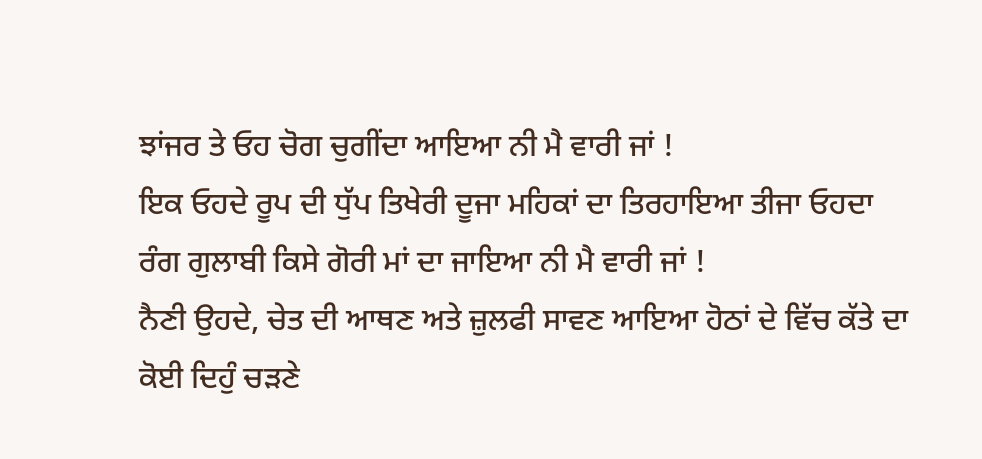ਝਾਂਜਰ ਤੇ ਓਹ ਚੋਗ ਚੁਗੀਂਦਾ ਆਇਆ ਨੀ ਮੈ ਵਾਰੀ ਜਾਂ !
ਇਕ ਓਹਦੇ ਰੂਪ ਦੀ ਧੁੱਪ ਤਿਖੇਰੀ ਦੂਜਾ ਮਹਿਕਾਂ ਦਾ ਤਿਰਹਾਇਆ ਤੀਜਾ ਓਹਦਾ ਰੰਗ ਗੁਲਾਬੀ ਕਿਸੇ ਗੋਰੀ ਮਾਂ ਦਾ ਜਾਇਆ ਨੀ ਮੈ ਵਾਰੀ ਜਾਂ !
ਨੈਣੀ ਉਹਦੇ, ਚੇਤ ਦੀ ਆਥਣ ਅਤੇ ਜ਼ੁਲਫੀ ਸਾਵਣ ਆਇਆ ਹੋਠਾਂ ਦੇ ਵਿੱਚ ਕੱਤੇ ਦਾ ਕੋਈ ਦਿਹੁੰ ਚੜਣੇ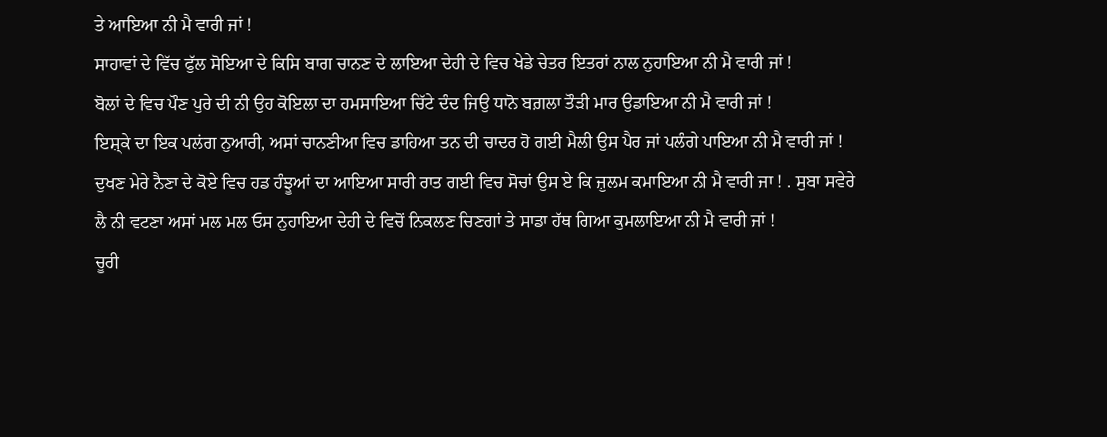ਤੇ ਆਇਆ ਨੀ ਮੈ ਵਾਰੀ ਜਾਂ !
ਸਾਹਾਵਾਂ ਦੇ ਵਿੱਚ ਫੁੱਲ ਸੋਇਆ ਦੇ ਕਿਸਿ ਬਾਗ ਚਾਨਣ ਦੇ ਲਾਇਆ ਦੇਹੀ ਦੇ ਵਿਚ ਖੇਡੇ ਚੇਤਰ ਇਤਰਾਂ ਨਾਲ ਨੁਹਾਇਆ ਨੀ ਮੈ ਵਾਰੀ ਜਾਂ !
ਬੋਲਾਂ ਦੇ ਵਿਚ ਪੌਣ ਪੁਰੇ ਦੀ ਨੀ ਉਹ ਕੋਇਲਾ ਦਾ ਹਮਸਾਇਆ ਚਿੱਟੇ ਦੰਦ ਜਿਉ ਧਾਨੋ ਬਗ਼ਲਾ ਤੌੜੀ ਮਾਰ ਉਡਾਇਆ ਨੀ ਮੈ ਵਾਰੀ ਜਾਂ !
ਇਸ਼੍ਕੇ ਦਾ ਇਕ ਪਲਂਗ ਨੁਆਰੀ, ਅਸਾਂ ਚਾਨਣੀਆ ਵਿਚ ਡਾਹਿਆ ਤਨ ਦੀ ਚਾਦਰ ਹੋ ਗਈ ਮੈਲੀ ਉਸ ਪੈਰ ਜਾਂ ਪਲੰਗੇ ਪਾਇਆ ਨੀ ਮੈ ਵਾਰੀ ਜਾਂ !
ਦੁਖਣ ਮੇਰੇ ਨੈਣਾ ਦੇ ਕੋਏ ਵਿਚ ਹਡ ਹੰਝੂਆਂ ਦਾ ਆਇਆ ਸਾਰੀ ਰਾਤ ਗਈ ਵਿਚ ਸੋਚਾਂ ਉਸ ਏ ਕਿ ਜ਼ੁਲਮ ਕਮਾਇਆ ਨੀ ਮੈ ਵਾਰੀ ਜਾ ! . ਸੁਬਾ ਸਵੇਰੇ ਲੈ ਨੀ ਵਟਣਾ ਅਸਾਂ ਮਲ ਮਲ ਓਸ ਨੁਹਾਇਆ ਦੇਹੀ ਦੇ ਵਿਚੋਂ ਨਿਕਲਣ ਚਿਣਗਾਂ ਤੇ ਸਾਡਾ ਹੱਥ ਗਿਆ ਕੁਮਲਾਇਆ ਨੀ ਮੈ ਵਾਰੀ ਜਾਂ !
ਚੂਰੀ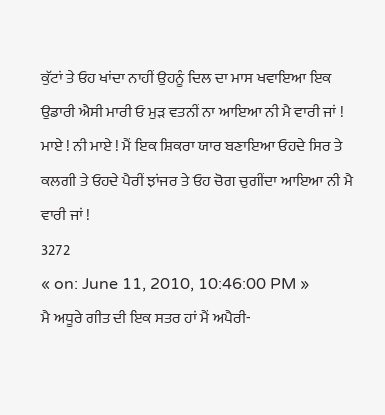ਕੁੱਟਾਂ ਤੇ ਓਹ ਖਾਂਦਾ ਨਾਹੀਂ ਉਹਨੂੰ ਦਿਲ ਦਾ ਮਾਸ ਖਵਾਇਆ ਇਕ ਉਡਾਰੀ ਐਸੀ ਮਾਰੀ ਓ ਮੁੜ ਵਤਨੀਂ ਨਾ ਆਇਆ ਨੀ ਮੈ ਵਾਰੀ ਜਾਂ !
ਮਾਏ ! ਨੀ ਮਾਏ ! ਮੈਂ ਇਕ ਸ਼ਿਕਰਾ ਯਾਰ ਬਣਾਇਆ ਓਹਦੇ ਸਿਰ ਤੇ ਕਲਗੀ ਤੇ ਓਹਦੇ ਪੈਰੀਂ ਝਾਂਜਰ ਤੇ ਓਹ ਚੋਗ ਚੁਗੀਂਦਾ ਆਇਆ ਨੀ ਮੈ ਵਾਰੀ ਜਾਂ !
3272
« on: June 11, 2010, 10:46:00 PM »
ਮੈ ਅਧੂਰੇ ਗੀਤ ਦੀ ਇਕ ਸਤਰ ਹਾਂ ਮੈਂ ਅਪੈਰੀ-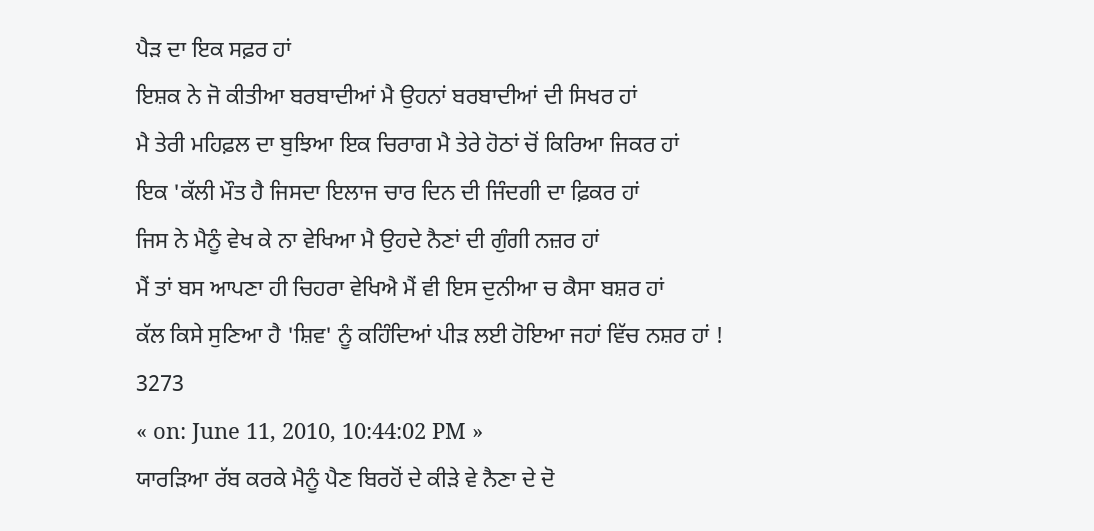ਪੈੜ ਦਾ ਇਕ ਸਫ਼ਰ ਹਾਂ
ਇਸ਼ਕ ਨੇ ਜੋ ਕੀਤੀਆ ਬਰਬਾਦੀਆਂ ਮੈ ਉਹਨਾਂ ਬਰਬਾਦੀਆਂ ਦੀ ਸਿਖਰ ਹਾਂ
ਮੈ ਤੇਰੀ ਮਹਿਫ਼ਲ ਦਾ ਬੁਝਿਆ ਇਕ ਚਿਰਾਗ ਮੈ ਤੇਰੇ ਹੋਠਾਂ ਚੋਂ ਕਿਰਿਆ ਜਿਕਰ ਹਾਂ
ਇਕ 'ਕੱਲੀ ਮੌਤ ਹੈ ਜਿਸਦਾ ਇਲਾਜ ਚਾਰ ਦਿਨ ਦੀ ਜਿੰਦਗੀ ਦਾ ਫ਼ਿਕਰ ਹਾਂ
ਜਿਸ ਨੇ ਮੈਨੂੰ ਵੇਖ ਕੇ ਨਾ ਵੇਖਿਆ ਮੈ ਉਹਦੇ ਨੈਣਾਂ ਦੀ ਗੁੰਗੀ ਨਜ਼ਰ ਹਾਂ
ਮੈਂ ਤਾਂ ਬਸ ਆਪਣਾ ਹੀ ਚਿਹਰਾ ਵੇਖਿਐ ਮੈਂ ਵੀ ਇਸ ਦੁਨੀਆ ਚ ਕੈਸਾ ਬਸ਼ਰ ਹਾਂ
ਕੱਲ ਕਿਸੇ ਸੁਣਿਆ ਹੈ 'ਸ਼ਿਵ' ਨੂੰ ਕਹਿੰਦਿਆਂ ਪੀੜ ਲਈ ਹੋਇਆ ਜਹਾਂ ਵਿੱਚ ਨਸ਼ਰ ਹਾਂ !
3273
« on: June 11, 2010, 10:44:02 PM »
ਯਾਰੜਿਆ ਰੱਬ ਕਰਕੇ ਮੈਨੂੰ ਪੈਣ ਬਿਰਹੋਂ ਦੇ ਕੀੜੇ ਵੇ ਨੈਣਾ ਦੇ ਦੋ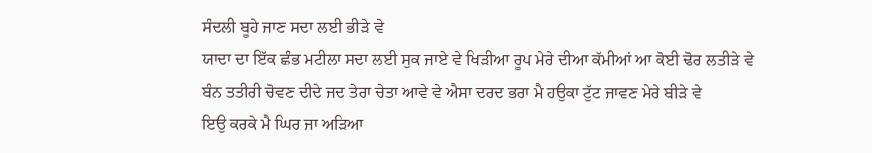ਸੰਦਲੀ ਬੂਹੇ ਜਾਣ ਸਦਾ ਲਈ ਭੀੜੇ ਵੇ
ਯਾਦਾ ਦਾ ਇੱਕ ਛੰਭ ਮਟੀਲਾ ਸਦਾ ਲਈ ਸੁਕ ਜਾਏ ਵੇ ਖਿੜੀਆ ਰੂਪ ਮੇਰੇ ਦੀਆ ਕੱਮੀਆਂ ਆ ਕੋਈ ਢੋਰ ਲਤੀੜੇ ਵੇ
ਬੰਨ ਤਤੀਰੀ ਚੋਵਣ ਦੀਦੇ ਜਦ ਤੇਰਾ ਚੇਤਾ ਆਵੇ ਵੇ ਐਸਾ ਦਰਦ ਭਰਾ ਮੈ ਹਉਕਾ ਟੁੱਟ ਜਾਵਣ ਮੇਰੇ ਬੀੜੇ ਵੇ
ਇਉ ਕਰਕੇ ਮੈ ਘਿਰ ਜਾ ਅੜਿਆ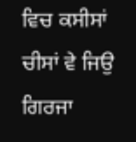ਵਿਚ ਕਸੀਸਾਂ ਚੀਸਾਂ ਵੇ ਜਿਉ ਗਿਰਜਾ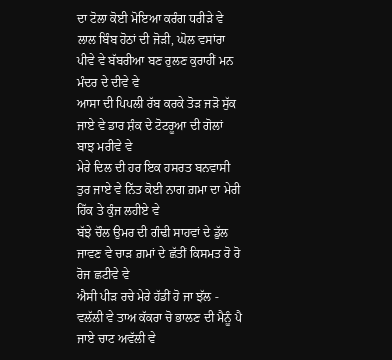ਦਾ ਟੋਲਾ ਕੋਈ ਮੋਇਆ ਕਰੰਗ ਧਰੀੜੇ ਵੇ
ਲਾਲ ਬਿੰਬ ਹੋਠਾਂ ਦੀ ਜੋੜੀ, ਘੋਲ ਵਸਾਂਰਾ ਪੀਵੇ ਵੇ ਬੱਬਰੀਆ ਬਣ ਰੁਲਣ ਕੁਰਾਹੀਂ ਮਨ ਮੰਦਰ ਦੇ ਦੀਵੇ ਵੇ
ਆਸਾ ਦੀ ਪਿਪਲੀ ਰੱਬ ਕਰਕੇ ਤੋੜ ਜੜੋ ਸੁੱਕ ਜਾਏ ਵੇ ਡਾਰ ਸ਼ੰਕ ਦੇ ਟੋਟਰੂਆ ਦੀ ਗੋਲਾਂ ਬਾਝ ਮਰੀਵੇ ਵੇ
ਮੇਰੇ ਦਿਲ ਦੀ ਹਰ ਇਕ ਹਸਰਤ ਬਨਵਾਸੀ ਤੁਰ ਜਾਏ ਵੇ ਨਿੱਤ ਕੋਈ ਨਾਗ ਗ਼ਮਾ ਦਾ ਮੇਰੀ ਹਿੱਕ ਤੇ ਕੁੰਜ ਲਹੀਏ ਵੇ
ਬੱਝੇ ਚੌਲ ਉਮਰ ਦੀ ਗੰਢੀ ਸਾਹਵਾਂ ਦੇ ਡੁੱਲ ਜਾਵਣ ਵੇ ਚਾੜ ਗ਼ਮਾਂ ਦੇ ਛੱਤੀਂ ਕਿਸਮਤ ਰੋ ਰੋ ਰੋਜ ਛਟੀਵੇ ਵੇ
ਐਸੀ ਪੀੜ ਰਚੇ ਮੇਰੇ ਹੱਡੀਂ ਹੋ ਜਾ ਝੱਲ - ਵਲੱਲੀ ਵੇ ਤਾਅ ਕੱਕਰਾ ਚੋ ਭਾਲਣ ਦੀ ਮੈਨੂੰ ਪੈ ਜਾਏ ਚਾਟ ਅਵੱਲੀ ਵੇ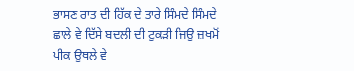ਭਾਸਣ ਰਾਤ ਦੀ ਹਿੱਕ ਦੇ ਤਾਰੇ ਸਿੰਮਦੇ ਸਿੰਮਦੇ ਛਾਲੇ ਵੇ ਦਿੱਸੇ ਬਦਲੀ ਦੀ ਟੁਕੜੀ ਜਿਉ ਜ਼ਖਮੋਂ ਪੀਕ ਉਥਲੇ ਵੇ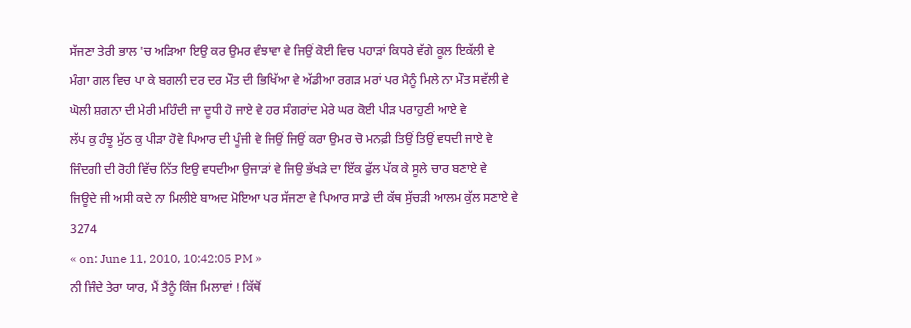ਸੱਜਣਾ ਤੇਰੀ ਭਾਲ 'ਚ ਅੜਿਆ ਇਉ ਕਰ ਉਮਰ ਵੰਝਾਵਾ ਵੇ ਜਿਉਂ ਕੋਈ ਵਿਚ ਪਹਾੜਾਂ ਕਿਧਰੇ ਵੱਗੇ ਕੂਲ ਇਕੱਲੀ ਵੇ
ਮੰਗਾ ਗਲ ਵਿਚ ਪਾ ਕੇ ਬਗਲੀ ਦਰ ਦਰ ਮੌਤ ਦੀ ਭਿਖਿੱਆ ਵੇ ਅੱਡੀਆ ਰਗੜ ਮਰਾਂ ਪਰ ਮੈਨੂੰ ਮਿਲੇ ਨਾ ਮੌਤ ਸਵੱਲੀ ਵੇ
ਘੋਲੀ ਸ਼ਗਨਾ ਦੀ ਮੇਰੀ ਮਹਿੰਦੀ ਜਾ ਦੂਧੀ ਹੋ ਜਾਏ ਵੇ ਹਰ ਸੰਗਰਾਂਦ ਮੇਰੇ ਘਰ ਕੋਈ ਪੀੜ ਪਰਾਹੁਣੀ ਆਏ ਵੇ
ਲੱਪ ਕੁ ਹੰਝੂ ਮੁੱਠ ਕੁ ਪੀੜਾ ਹੋਵੇ ਪਿਆਰ ਦੀ ਪੂੰਜੀ ਵੇ ਜਿਉਂ ਜਿਉਂ ਕਰਾ ਉਮਰ ਚੋ ਮਨਫ਼ੀ ਤਿਉਂ ਤਿਉਂ ਵਧਦੀ ਜਾਏ ਵੇ
ਜਿੰਦਗੀ ਦੀ ਰੋਹੀ ਵਿੱਚ ਨਿੱਤ ਇਉ ਵਧਦੀਆ ਉਜਾੜਾਂ ਵੇ ਜਿਉ ਭੱਖੜੇ ਦਾ ਇੱਕ ਫੁੱਲ ਪੱਕ ਕੇ ਸੂਲੇ ਚਾਰ ਬਣਾਏ ਵੇ
ਜਿਊਦੇ ਜੀ ਅਸੀ ਕਦੇ ਨਾ ਮਿਲੀਏ ਬਾਅਦ ਮੋਇਆ ਪਰ ਸੱਜਣਾ ਵੇ ਪਿਆਰ ਸਾਡੇ ਦੀ ਕੱਥ ਸੁੱਚੜੀ ਆਲਮ ਕੁੱਲ ਸਣਾਏ ਵੇ
3274
« on: June 11, 2010, 10:42:05 PM »
ਨੀ ਜਿੰਦੇ ਤੇਰਾ ਯਾਰ, ਮੈਂ ਤੈਨੂੰ ਕਿੰਜ ਮਿਲਾਵਾਂ ! ਕਿੱਥੋਂ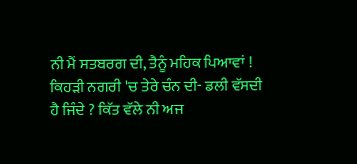ਨੀ ਮੈਂ ਸਤਬਰਗ ਦੀ, ਤੈਨੂੰ ਮਹਿਕ ਪਿਆਵਾਂ !
ਕਿਹੜੀ ਨਗਰੀ 'ਚ ਤੇਰੇ ਚੰਨ ਦੀ- ਡਲੀ ਵੱਸਦੀ ਹੈ ਜਿੰਦੇ ? ਕਿੱਤ ਵੱਲੇ ਨੀ ਅਜ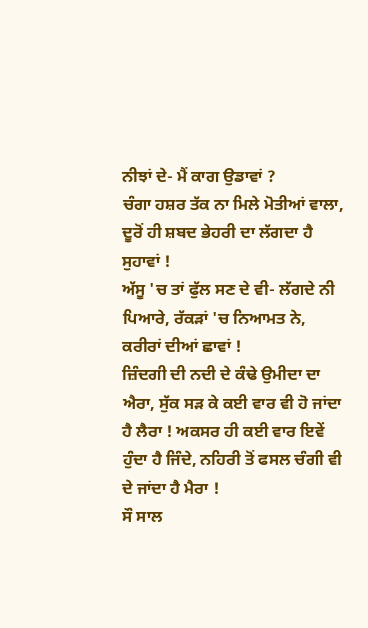ਨੀਝਾਂ ਦੇ- ਮੈਂ ਕਾਗ ਉਡਾਵਾਂ ?
ਚੰਗਾ ਹਸ਼ਰ ਤੱਕ ਨਾ ਮਿਲੇ ਮੋਤੀਆਂ ਵਾਲਾ, ਦੂਰੋਂ ਹੀ ਸ਼ਬਦ ਭੇਹਰੀ ਦਾ ਲੱਗਦਾ ਹੈ ਸੁਹਾਵਾਂ !
ਅੱਸੂ 'ਚ ਤਾਂ ਫੁੱਲ ਸਣ ਦੇ ਵੀ- ਲੱਗਦੇ ਨੀ ਪਿਆਰੇ, ਰੱਕੜਾਂ 'ਚ ਨਿਆਮਤ ਨੇ, ਕਰੀਰਾਂ ਦੀਆਂ ਛਾਵਾਂ !
ਜ਼ਿੰਦਗੀ ਦੀ ਨਦੀ ਦੇ ਕੰਢੇ ਉਮੀਦਾ ਦਾ ਐਰਾ, ਸੁੱਕ ਸੜ ਕੇ ਕਈ ਵਾਰ ਵੀ ਹੋ ਜਾਂਦਾ ਹੈ ਲੈਰਾ ! ਅਕਸਰ ਹੀ ਕਈ ਵਾਰ ਇਵੇਂ ਹੁੰਦਾ ਹੈ ਜਿੰਦੇ, ਨਹਿਰੀ ਤੋਂ ਫਸਲ ਚੰਗੀ ਵੀ ਦੇ ਜਾਂਦਾ ਹੈ ਮੈਰਾ !
ਸੌ ਸਾਲ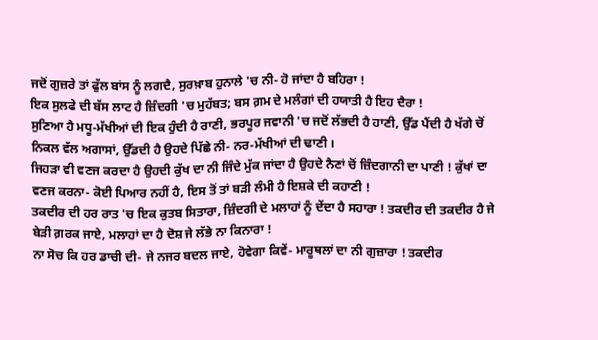ਜਦੋਂ ਗੁਜ਼ਰੇ ਤਾਂ ਫੁੱਲ ਬਾਂਸ ਨੂੰ ਲਗਦੈ, ਸੁਰਖ਼ਾਬ ਹੁਨਾਲੇ 'ਚ ਨੀ- ਹੋ ਜਾਂਦਾ ਹੈ ਬਹਿਰਾ !
ਇਕ ਸੁਲਫੇ ਦੀ ਬੱਸ ਲਾਟ ਹੈ ਜ਼ਿੰਦਗੀ 'ਚ ਮੁਹੱਬਤ; ਬਸ ਗ਼ਮ ਦੇ ਮਲੰਗਾਂ ਦੀ ਹਯਾਤੀ ਹੈ ਇਹ ਦੈਰਾ !
ਸੁਣਿਆ ਹੈ ਮਧੂ-ਮੱਖੀਆਂ ਦੀ ਇਕ ਹੁੰਦੀ ਹੈ ਰਾਣੀ, ਭਰਪੂਰ ਜਵਾਨੀ 'ਚ ਜਦੋਂ ਲੱਭਦੀ ਹੈ ਹਾਣੀ, ਉੱਡ ਪੈਂਦੀ ਹੈ ਖੱਗੇ ਚੋਂ ਨਿਕਲ ਵੱਲ ਅਗਾਸਾਂ, ਉੱਡਦੀ ਹੈ ਉਹਦੇ ਪਿੱਛੇ ਨੀ- ਨਰ-ਮੱਖੀਆਂ ਦੀ ਢਾਣੀ ।
ਜਿਹੜਾ ਵੀ ਵਣਜ ਕਰਦਾ ਹੈ ਉਹਦੀ ਕੁੱਖ ਦਾ ਨੀ ਜਿੰਦੇ ਮੁੱਕ ਜਾਂਦਾ ਹੈ ਉਹਦੇ ਨੈਣਾਂ ਚੋਂ ਜ਼ਿੰਦਗਾਨੀ ਦਾ ਪਾਣੀ ! ਕੁੱਖਾਂ ਦਾ ਵਣਜ ਕਰਨਾ- ਕੋਈ ਪਿਆਰ ਨਹੀਂ ਹੈ, ਇਸ ਤੋਂ ਤਾਂ ਬੜੀ ਲੰਮੀ ਹੈ ਇਸ਼ਕੇ ਦੀ ਕਹਾਣੀ !
ਤਕਦੀਰ ਦੀ ਹਰ ਰਾਤ 'ਚ ਇਕ ਕੁਤਬ ਸਿਤਾਰਾ, ਜ਼ਿੰਦਗੀ ਦੇ ਮਲਾਹਾਂ ਨੂੰ ਦੇਂਦਾ ਹੈ ਸਹਾਰਾ ! ਤਕਦੀਰ ਦੀ ਤਕਦੀਰ ਹੈ ਜੇ ਬੇੜੀ ਗ਼ਰਕ ਜਾਏ, ਮਲਾਹਾਂ ਦਾ ਹੈ ਦੋਸ਼ ਜੇ ਲੱਭੇ ਨਾ ਕਿਨਾਰਾ !
ਨਾ ਸੋਚ ਕਿ ਹਰ ਡਾਚੀ ਦੀ- ਜੇ ਨਜਰ ਬਦਲ ਜਾਏ, ਹੋਵੇਗਾ ਕਿਵੇਂ- ਮਾਰੂਥਲਾਂ ਦਾ ਨੀ ਗੁਜ਼ਾਰਾ ! ਤਕਦੀਰ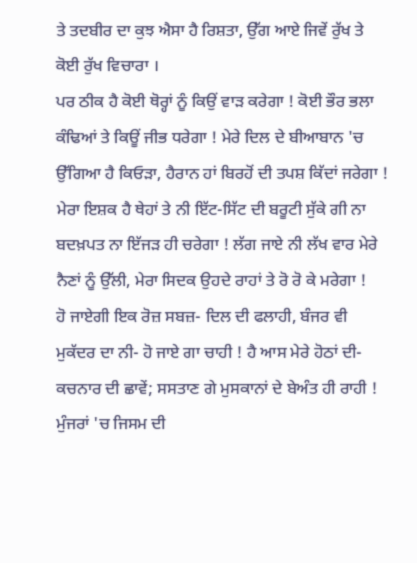ਤੇ ਤਦਬੀਰ ਦਾ ਕੁਝ ਐਸਾ ਹੈ ਰਿਸ਼ਤਾ, ਉੱਗ ਆਏ ਜਿਵੇਂ ਰੁੱਖ ਤੇ ਕੋਈ ਰੁੱਖ ਵਿਚਾਰਾ ।
ਪਰ ਠੀਕ ਹੈ ਕੋਈ ਥੋਰ੍ਹਾਂ ਨੂੰ ਕਿਉਂ ਵਾੜ ਕਰੇਗਾ ! ਕੋਈ ਭੌਰ ਭਲਾ ਕੰਢਿਆਂ ਤੇ ਕਿਊਂ ਜੀਭ ਧਰੇਗਾ ! ਮੇਰੇ ਦਿਲ ਦੇ ਬੀਆਬਾਨ 'ਚ ਉੱਗਿਆ ਹੈ ਕਿਓੜਾ, ਹੈਰਾਨ ਹਾਂ ਬਿਰਹੋਂ ਦੀ ਤਪਸ਼ ਕਿੱਦਾਂ ਜਰੇਗਾ !
ਮੇਰਾ ਇਸ਼ਕ ਹੈ ਥੇਹਾਂ ਤੇ ਨੀ ਇੱਟ-ਸਿੱਟ ਦੀ ਬਰੂਟੀ ਸੁੱਕੇ ਗੀ ਨਾ ਬਦਖ਼ਪਤ ਨਾ ਇੱਜੜ ਹੀ ਚਰੇਗਾ ! ਲੱਗ ਜਾਏ ਨੀ ਲੱਖ ਵਾਰ ਮੇਰੇ ਨੈਣਾਂ ਨੂੰ ਉੱਲੀ, ਮੇਰਾ ਸਿਦਕ ਉਹਦੇ ਰਾਹਾਂ ਤੇ ਰੋ ਰੋ ਕੇ ਮਰੇਗਾ !
ਹੋ ਜਾਏਗੀ ਇਕ ਰੋਜ਼ ਸਬਜ਼- ਦਿਲ ਦੀ ਫਲਾਹੀ, ਬੰਜਰ ਵੀ ਮੁਕੱਦਰ ਦਾ ਨੀ- ਹੋ ਜਾਏ ਗਾ ਚਾਹੀ ! ਹੈ ਆਸ ਮੇਰੇ ਹੋਠਾਂ ਦੀ- ਕਚਨਾਰ ਦੀ ਛਾਵੇਂ; ਸਸਤਾਣ ਗੇ ਮੁਸਕਾਨਾਂ ਦੇ ਬੇਅੰਤ ਹੀ ਰਾਹੀ !
ਮੁੰਜਰਾਂ 'ਚ ਜਿਸਮ ਦੀ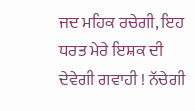ਜਦ ਮਹਿਕ ਰਚੇਗੀ, ਇਹ ਧਰਤ ਮੇਰੇ ਇਸ਼ਕ ਦੀ ਦੇਵੇਗੀ ਗਵਾਹੀ ! ਨੱਚੇਗੀ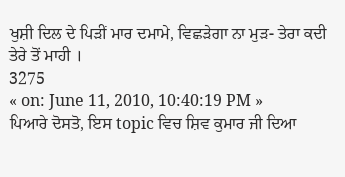ਖੁਸ਼ੀ ਦਿਲ ਦੇ ਪਿੜੀਂ ਮਾਰ ਦਮਾਮੇ, ਵਿਛੜੇਗਾ ਨਾ ਮੁੜ- ਤੇਰਾ ਕਦੀ ਤੇਰੇ ਤੋਂ ਮਾਹੀ ।
3275
« on: June 11, 2010, 10:40:19 PM »
ਪਿਆਰੇ ਦੋਸਤੋ, ਇਸ topic ਵਿਚ ਸ਼ਿਵ ਕੁਮਾਰ ਜੀ ਦਿਆ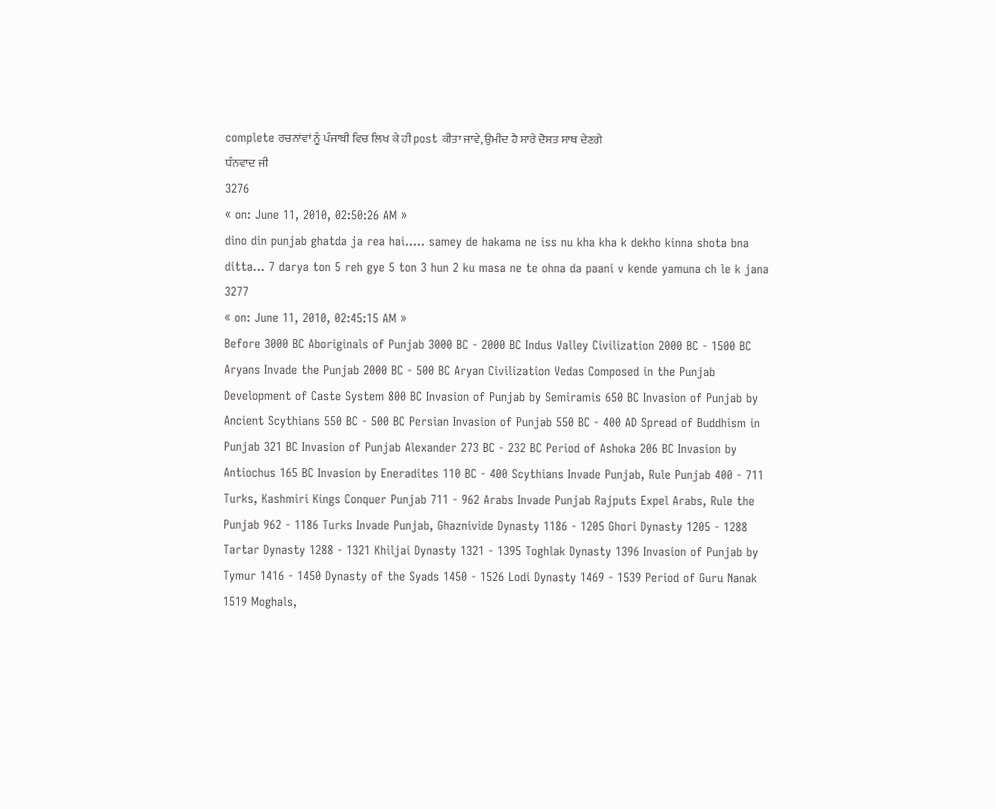complete ਰਚਨਾਂਵਾਂ ਨੂੰ ਪੰਜਾਬੀ ਵਿਚ ਲਿਖ ਕੇ ਹੀ post ਕੀਤਾ ਜਾਵੇ, ਉਮੀਦ ਹੈ ਸਾਰੇ ਦੋਸਤ ਸਾਥ ਦੇਣਗੇ
ਧੰਨਵਾਦ ਜੀ
3276
« on: June 11, 2010, 02:50:26 AM »
dino din punjab ghatda ja rea hai..... samey de hakama ne iss nu kha kha k dekho kinna shota bna ditta... 7 darya ton 5 reh gye 5 ton 3 hun 2 ku masa ne te ohna da paani v kende yamuna ch le k jana
3277
« on: June 11, 2010, 02:45:15 AM »
Before 3000 BC Aboriginals of Punjab 3000 BC - 2000 BC Indus Valley Civilization 2000 BC - 1500 BC Aryans Invade the Punjab 2000 BC - 500 BC Aryan Civilization Vedas Composed in the Punjab Development of Caste System 800 BC Invasion of Punjab by Semiramis 650 BC Invasion of Punjab by Ancient Scythians 550 BC - 500 BC Persian Invasion of Punjab 550 BC - 400 AD Spread of Buddhism in Punjab 321 BC Invasion of Punjab Alexander 273 BC - 232 BC Period of Ashoka 206 BC Invasion by Antiochus 165 BC Invasion by Eneradites 110 BC - 400 Scythians Invade Punjab, Rule Punjab 400 - 711 Turks, Kashmiri Kings Conquer Punjab 711 - 962 Arabs Invade Punjab Rajputs Expel Arabs, Rule the Punjab 962 - 1186 Turks Invade Punjab, Ghaznivide Dynasty 1186 - 1205 Ghori Dynasty 1205 - 1288 Tartar Dynasty 1288 - 1321 Khiljai Dynasty 1321 - 1395 Toghlak Dynasty 1396 Invasion of Punjab by Tymur 1416 - 1450 Dynasty of the Syads 1450 - 1526 Lodi Dynasty 1469 - 1539 Period of Guru Nanak 1519 Moghals,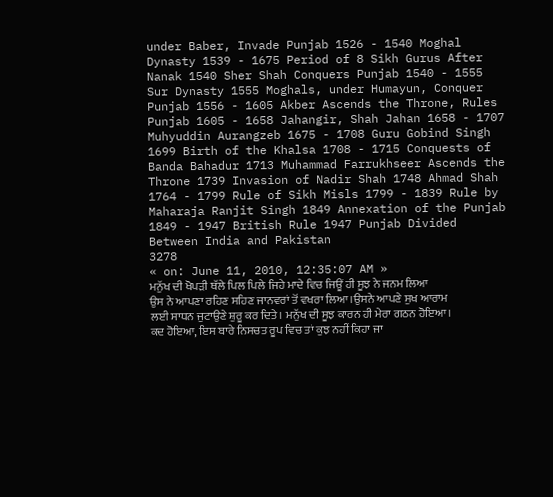under Baber, Invade Punjab 1526 - 1540 Moghal Dynasty 1539 - 1675 Period of 8 Sikh Gurus After Nanak 1540 Sher Shah Conquers Punjab 1540 - 1555 Sur Dynasty 1555 Moghals, under Humayun, Conquer Punjab 1556 - 1605 Akber Ascends the Throne, Rules Punjab 1605 - 1658 Jahangir, Shah Jahan 1658 - 1707 Muhyuddin Aurangzeb 1675 - 1708 Guru Gobind Singh 1699 Birth of the Khalsa 1708 - 1715 Conquests of Banda Bahadur 1713 Muhammad Farrukhseer Ascends the Throne 1739 Invasion of Nadir Shah 1748 Ahmad Shah 1764 - 1799 Rule of Sikh Misls 1799 - 1839 Rule by Maharaja Ranjit Singh 1849 Annexation of the Punjab 1849 - 1947 British Rule 1947 Punjab Divided Between India and Pakistan
3278
« on: June 11, 2010, 12:35:07 AM »
ਮਨੁੱਖ ਦੀ ਖੋਪੜੀ ਥੱਲੇ ਪਿਲ ਪਿਲੇ ਜਿਹੇ ਮਾਦੇ ਵਿਚ ਜਿਊਂ ਹੀ ਸੂਝ ਨੇ ਜਨਮ ਲਿਆ ਉਸ ਨੇ ਆਪਣਾ ਰਹਿਣ ਸਹਿਣ ਜਾਨਵਰਾਂ ਤੋਂ ਵਖਰਾ ਲਿਆ।ਉਸਨੇ ਆਪਣੇ ਸੁਖ ਆਰਾਮ ਲਈ ਸਾਧਨ ਜੁਟਾਉਣੇ ਸ਼ੁਰੂ ਕਰ ਦਿਤੇ। ਮਨੁੱਖ ਦੀ ਸੂਝ ਕਾਰਨ ਹੀ ਮੇਰਾ ਗਠਨ ਹੋਇਆ। ਕਦ ਹੋਇਆ, ਇਸ ਬਾਰੇ ਨਿਸਚਤ ਰੂਪ ਵਿਚ ਤਾਂ ਕੁਝ ਨਹੀਂ ਕਿਹਾ ਜਾ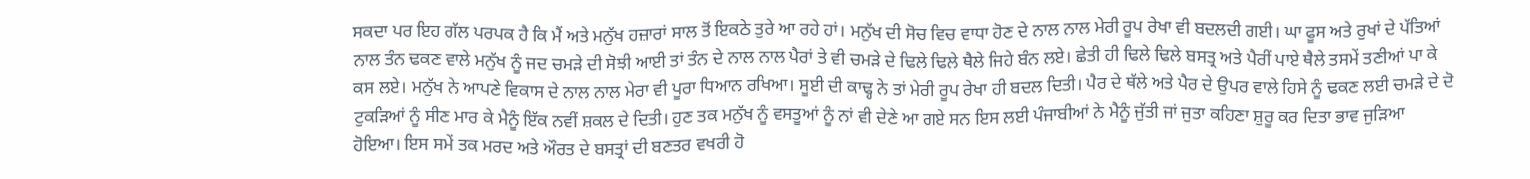ਸਕਦਾ ਪਰ ਇਹ ਗੱਲ ਪਰਪਕ ਹੈ ਕਿ ਮੈਂ ਅਤੇ ਮਨੁੱਖ ਹਜ਼ਾਰਾਂ ਸਾਲ ਤੋਂ ਇਕਠੇ ਤੁਰੇ ਆ ਰਹੇ ਹਾਂ। ਮਨੁੱਖ ਦੀ ਸੋਚ ਵਿਚ ਵਾਧਾ ਹੋਣ ਦੇ ਨਾਲ ਨਾਲ ਮੇਰੀ ਰੂਪ ਰੇਖਾ ਵੀ ਬਦਲਦੀ ਗਈ। ਘਾ ਫੂਸ ਅਤੇ ਰੁਖਾਂ ਦੇ ਪੱਤਿਆਂ ਨਾਲ ਤੰਨ ਢਕਣ ਵਾਲੇ ਮਨੁੱਖ ਨੂੰ ਜਦ ਚਮੜੇ ਦੀ ਸੋਝੀ ਆਈ ਤਾਂ ਤੰਨ ਦੇ ਨਾਲ ਨਾਲ ਪੈਰਾਂ ਤੇ ਵੀ ਚਮੜੇ ਦੇ ਢਿਲੇ ਢਿਲੇ ਥੈਲੇ ਜਿਹੇ ਬੰਨ ਲਏ। ਛੇਤੀ ਹੀ ਢਿਲੇ ਢਿਲੇ ਬਸਤ੍ਰ ਅਤੇ ਪੈਰੀਂ ਪਾਏ ਥੈਲੇ ਤਸਮੇਂ ਤਣੀਆਂ ਪਾ ਕੇ ਕਸ ਲਏ। ਮਨੁੱਖ ਨੇ ਆਪਣੇ ਵਿਕਾਸ ਦੇ ਨਾਲ ਨਾਲ ਮੇਰਾ ਵੀ ਪੂਰਾ ਧਿਆਨ ਰਖਿਆ। ਸੂਈ ਦੀ ਕਾਢ੍ਹ ਨੇ ਤਾਂ ਮੇਰੀ ਰੂਪ ਰੇਖਾ ਹੀ ਬਦਲ ਦਿਤੀ। ਪੈਰ ਦੇ ਥੱਲੇ ਅਤੇ ਪੈਰ ਦੇ ਉਪਰ ਵਾਲੇ ਹਿਸੇ ਨੂੰ ਢਕਣ ਲਈ ਚਮੜੇ ਦੇ ਦੋ ਟੁਕੜਿਆਂ ਨੂੰ ਸੀਣ ਮਾਰ ਕੇ ਮੈਨੂੰ ਇੱਕ ਨਵੀਂ ਸ਼ਕਲ ਦੇ ਦਿਤੀ। ਹੁਣ ਤਕ ਮਨੁੱਖ ਨੂੰ ਵਸਤੂਆਂ ਨੂੰ ਨਾਂ ਵੀ ਦੇਣੇ ਆ ਗਏ ਸਨ ਇਸ ਲਈ ਪੰਜਾਬੀਆਂ ਨੇ ਮੈਨੂੰ ਜੁੱਤੀ ਜਾਂ ਜੁਤਾ ਕਹਿਣਾ ਸ਼ੁਰੂ ਕਰ ਦਿਤਾ ਭਾਵ ਜੁੜਿਆ ਹੋਇਆ। ਇਸ ਸਮੇਂ ਤਕ ਮਰਦ ਅਤੇ ਔਰਤ ਦੇ ਬਸਤ੍ਰਾਂ ਦੀ ਬਣਤਰ ਵਖਰੀ ਹੋ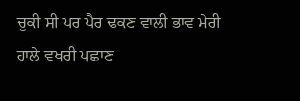ਚੁਕੀ ਸੀ ਪਰ ਪੈਰ ਢਕਣ ਵਾਲੀ ਭਾਵ ਮੇਰੀ ਹਾਲੇ ਵਖਰੀ ਪਛਾਣ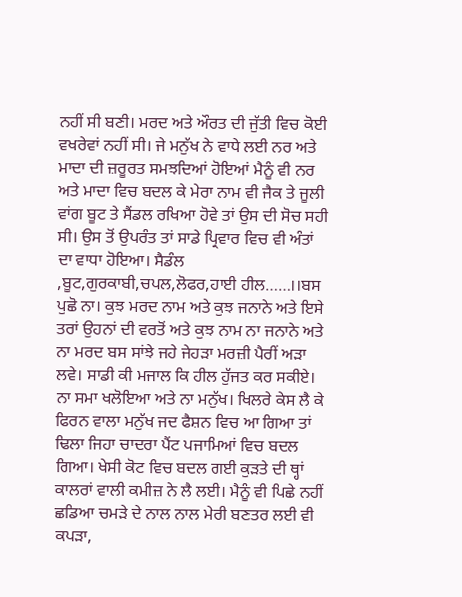ਨਹੀਂ ਸੀ ਬਣੀ। ਮਰਦ ਅਤੇ ਔਰਤ ਦੀ ਜੁੱਤੀ ਵਿਚ ਕੋਈ ਵਖਰੇਵਾਂ ਨਹੀਂ ਸੀ। ਜੇ ਮਨੁੱਖ ਨੇ ਵਾਧੇ ਲਈ ਨਰ ਅਤੇ ਮਾਦਾ ਦੀ ਜ਼ਰੂਰਤ ਸਮਝਦਿਆਂ ਹੋਇਆਂ ਮੈਨੂੰ ਵੀ ਨਰ ਅਤੇ ਮਾਦਾ ਵਿਚ ਬਦਲ ਕੇ ਮੇਰਾ ਨਾਮ ਵੀ ਜੈਕ ਤੇ ਜੂਲੀ ਵਾਂਗ ਬੂਟ ਤੇ ਸੈਂਡਲ ਰਖਿਆ ਹੋਵੇ ਤਾਂ ਉਸ ਦੀ ਸੋਚ ਸਹੀ ਸੀ। ਉਸ ਤੋਂ ਉਪਰੰਤ ਤਾਂ ਸਾਡੇ ਪ੍ਰਿਵਾਰ ਵਿਚ ਵੀ ਅੰਤਾਂ ਦਾ ਵਾਧਾ ਹੋਇਆ। ਸੈਡੰਲ ,ਬੂਟ,ਗੁਰਕਾਬੀ,ਚਪਲ,ਲੋਫਰ,ਹਾਈ ਹੀਲ……।।ਬਸ ਪੁਛੋ ਨਾ। ਕੁਝ ਮਰਦ ਨਾਮ ਅਤੇ ਕੁਝ ਜਨਾਨੇ ਅਤੇ ਇਸੇ ਤਰਾਂ ਉਹਨਾਂ ਦੀ ਵਰਤੋਂ ਅਤੇ ਕੁਝ ਨਾਮ ਨਾ ਜਨਾਨੇ ਅਤੇ ਨਾ ਮਰਦ ਬਸ ਸਾਂਝੇ ਜਹੇ ਜੇਹੜਾ ਮਰਜ਼ੀ ਪੈਰੀਂ ਅੜਾ ਲਵੇ। ਸਾਡੀ ਕੀ ਮਜਾਲ ਕਿ ਹੀਲ ਹੁੱਜਤ ਕਰ ਸਕੀਏ। ਨਾ ਸਮਾ ਖਲੋਇਆ ਅਤੇ ਨਾ ਮਨੁੱਖ। ਖਿਲਰੇ ਕੇਸ ਲੈ ਕੇ ਫਿਰਨ ਵਾਲਾ ਮਨੁੱਖ ਜਦ ਫੈਸ਼ਨ ਵਿਚ ਆ ਗਿਆ ਤਾਂ ਢਿਲਾ ਜਿਹਾ ਚਾਦਰਾ ਪੈਂਟ ਪਜਾਮਿਆਂ ਵਿਚ ਬਦਲ ਗਿਆ। ਖੇਸੀ ਕੋਟ ਵਿਚ ਬਦਲ ਗਈ ਕੁੜਤੇ ਦੀ ਥ੍ਹਾਂ ਕਾਲਰਾਂ ਵਾਲੀ ਕਮੀਜ਼ ਨੇ ਲੈ ਲਈ। ਮੈਨੂੰ ਵੀ ਪਿਛੇ ਨਹੀਂ ਛਡਿਆ ਚਮੜੇ ਦੇ ਨਾਲ ਨਾਲ ਮੇਰੀ ਬਣਤਰ ਲਈ ਵੀ ਕਪੜਾ,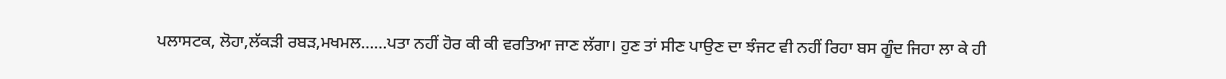ਪਲਾਸਟਕ, ਲੋਹਾ,ਲੱਕੜੀ ਰਬੜ,ਮਖਮਲ……ਪਤਾ ਨਹੀਂ ਹੋਰ ਕੀ ਕੀ ਵਰਤਿਆ ਜਾਣ ਲੱਗਾ। ਹੁਣ ਤਾਂ ਸੀਣ ਪਾਉਣ ਦਾ ਝੰਜਟ ਵੀ ਨਹੀਂ ਰਿਹਾ ਬਸ ਗੂੰਦ ਜਿਹਾ ਲਾ ਕੇ ਹੀ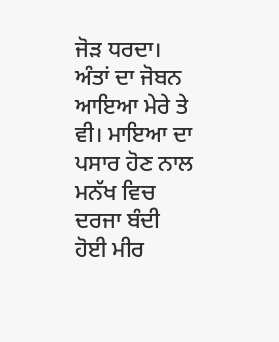ਜੋੜ ਧਰਦਾ। ਅੰਤਾਂ ਦਾ ਜੋਬਨ ਆਇਆ ਮੇਰੇ ਤੇ ਵੀ। ਮਾਇਆ ਦਾ ਪਸਾਰ ਹੋਣ ਨਾਲ ਮਨੱਖ ਵਿਚ ਦਰਜਾ ਬੰਦੀ ਹੋਈ ਮੀਰ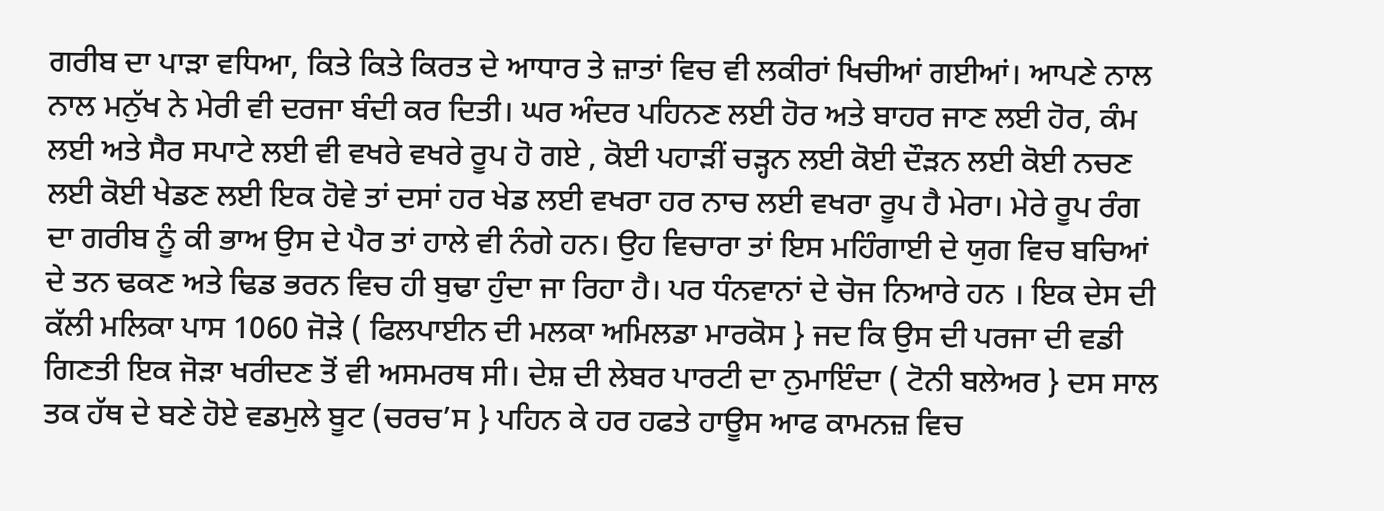ਗਰੀਬ ਦਾ ਪਾੜਾ ਵਧਿਆ, ਕਿਤੇ ਕਿਤੇ ਕਿਰਤ ਦੇ ਆਧਾਰ ਤੇ ਜ਼ਾਤਾਂ ਵਿਚ ਵੀ ਲਕੀਰਾਂ ਖਿਚੀਆਂ ਗਈਆਂ। ਆਪਣੇ ਨਾਲ ਨਾਲ ਮਨੁੱਖ ਨੇ ਮੇਰੀ ਵੀ ਦਰਜਾ ਬੰਦੀ ਕਰ ਦਿਤੀ। ਘਰ ਅੰਦਰ ਪਹਿਨਣ ਲਈ ਹੋਰ ਅਤੇ ਬਾਹਰ ਜਾਣ ਲਈ ਹੋਰ, ਕੰਮ ਲਈ ਅਤੇ ਸੈਰ ਸਪਾਟੇ ਲਈ ਵੀ ਵਖਰੇ ਵਖਰੇ ਰੂਪ ਹੋ ਗਏ , ਕੋਈ ਪਹਾੜੀਂ ਚੜ੍ਹਨ ਲਈ ਕੋਈ ਦੌੜਨ ਲਈ ਕੋਈ ਨਚਣ ਲਈ ਕੋਈ ਖੇਡਣ ਲਈ ਇਕ ਹੋਵੇ ਤਾਂ ਦਸਾਂ ਹਰ ਖੇਡ ਲਈ ਵਖਰਾ ਹਰ ਨਾਚ ਲਈ ਵਖਰਾ ਰੂਪ ਹੈ ਮੇਰਾ। ਮੇਰੇ ਰੂਪ ਰੰਗ ਦਾ ਗਰੀਬ ਨੂੰ ਕੀ ਭਾਅ ਉਸ ਦੇ ਪੈਰ ਤਾਂ ਹਾਲੇ ਵੀ ਨੰਗੇ ਹਨ। ਉਹ ਵਿਚਾਰਾ ਤਾਂ ਇਸ ਮਹਿੰਗਾਈ ਦੇ ਯੁਗ ਵਿਚ ਬਚਿਆਂ ਦੇ ਤਨ ਢਕਣ ਅਤੇ ਢਿਡ ਭਰਨ ਵਿਚ ਹੀ ਬੁਢਾ ਹੁੰਦਾ ਜਾ ਰਿਹਾ ਹੈ। ਪਰ ਧੰਨਵਾਨਾਂ ਦੇ ਚੋਜ ਨਿਆਰੇ ਹਨ । ਇਕ ਦੇਸ ਦੀ ਕੱਲੀ ਮਲਿਕਾ ਪਾਸ 1060 ਜੋੜੇ ( ਫਿਲਪਾਈਨ ਦੀ ਮਲਕਾ ਅਮਿਲਡਾ ਮਾਰਕੋਸ } ਜਦ ਕਿ ਉਸ ਦੀ ਪਰਜਾ ਦੀ ਵਡੀ ਗਿਣਤੀ ਇਕ ਜੋੜਾ ਖਰੀਦਣ ਤੋਂ ਵੀ ਅਸਮਰਥ ਸੀ। ਦੇਸ਼ ਦੀ ਲੇਬਰ ਪਾਰਟੀ ਦਾ ਨੁਮਾਇੰਦਾ ( ਟੋਨੀ ਬਲੇਅਰ } ਦਸ ਸਾਲ ਤਕ ਹੱਥ ਦੇ ਬਣੇ ਹੋਏ ਵਡਮੁਲੇ ਬੂਟ (ਚਰਚ’ਸ } ਪਹਿਨ ਕੇ ਹਰ ਹਫਤੇ ਹਾਊਸ ਆਫ ਕਾਮਨਜ਼ ਵਿਚ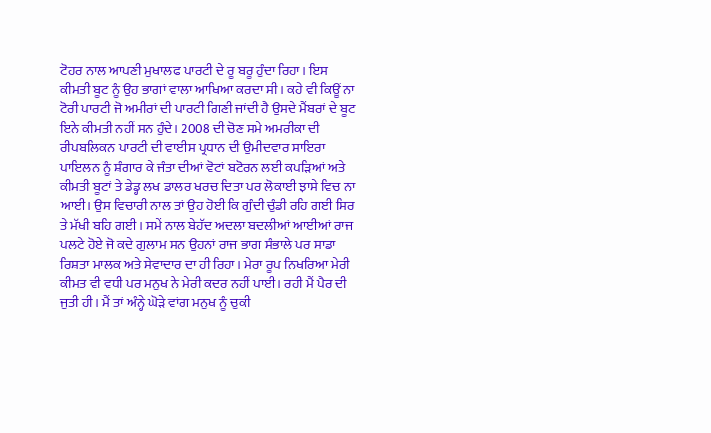ਟੋਹਰ ਨਾਲ ਆਪਣੀ ਮੁਖਾਲਫ ਪਾਰਟੀ ਦੇ ਰੂ ਬਰੂ ਹੁੰਦਾ ਰਿਹਾ। ਇਸ ਕੀਮਤੀ ਬੂਟ ਨੂੰ ਉਹ ਭਾਗਾਂ ਵਾਲਾ ਆਖਿਆ ਕਰਦਾ ਸੀ। ਕਹੇ ਵੀ ਕਿਊਂ ਨਾ ਟੋਰੀ ਪਾਰਟੀ ਜੋ ਅਮੀਰਾਂ ਦੀ ਪਾਰਟੀ ਗਿਣੀ ਜਾਂਦੀ ਹੈ ਉਸਦੇ ਮੈਂਬਰਾਂ ਦੇ ਬੂਟ ਇਨੇ ਕੀਮਤੀ ਨਹੀਂ ਸਨ ਹੁੰਦੇ। 2008 ਦੀ ਚੋਣ ਸਮੇ ਅਮਰੀਕਾ ਦੀ ਰੀਪਬਲਿਕਨ ਪਾਰਟੀ ਦੀ ਵਾਈਸ ਪ੍ਰਧਾਨ ਦੀ ਉਮੀਦਵਾਰ ਸਾਇਰਾ ਪਾਇਲਨ ਨੂੰ ਸ਼ੰਗਾਰ ਕੇ ਜੰਤਾ ਦੀਆਂ ਵੋਟਾਂ ਬਟੋਰਨ ਲਈ ਕਪੜਿਆਂ ਅਤੇ ਕੀਮਤੀ ਬੂਟਾਂ ਤੇ ਡੇਡ੍ਹ ਲਖ ਡਾਲਰ ਖਰਚ ਦਿਤਾ ਪਰ ਲੋਕਾਈ ਝਾਸੇ ਵਿਚ ਨਾ ਆਈ। ਉਸ ਵਿਚਾਰੀ ਨਾਲ ਤਾਂ ਉਹ ਹੋਈ ਕਿ ਗੁੰਦੀ ਚੁੰਡੀ ਰਹਿ ਗਈ ਸਿਰ ਤੇ ਮੱਖੀ ਬਹਿ ਗਈ । ਸਮੇਂ ਨਾਲ ਬੇਹੱਦ ਅਦਲਾ ਬਦਲੀਆਂ ਆਈਆਂ ਰਾਜ ਪਲਟੇ ਹੋਏ ਜੋ ਕਦੇ ਗੁਲਾਮ ਸਨ ਉਹਨਾਂ ਰਾਜ ਭਾਗ ਸੰਭਾਲੇ ਪਰ ਸਾਡਾ ਰਿਸ਼ਤਾ ਮਾਲਕ ਅਤੇ ਸੇਵਾਦਾਰ ਦਾ ਹੀ ਰਿਹਾ। ਮੇਰਾ ਰੂਪ ਨਿਖਰਿਆ ਮੇਰੀ ਕੀਮਤ ਵੀ ਵਧੀ ਪਰ ਮਨੁਖ ਨੇ ਮੇਰੀ ਕਦਰ ਨਹੀਂ ਪਾਈ। ਰਹੀ ਮੈਂ ਪੈਰ ਦੀ ਜੁਤੀ ਹੀ। ਮੈਂ ਤਾਂ ਅੰਨ੍ਹੇ ਘੋੜੇ ਵਾਂਗ ਮਨੁਖ ਨੂੰ ਚੁਕੀ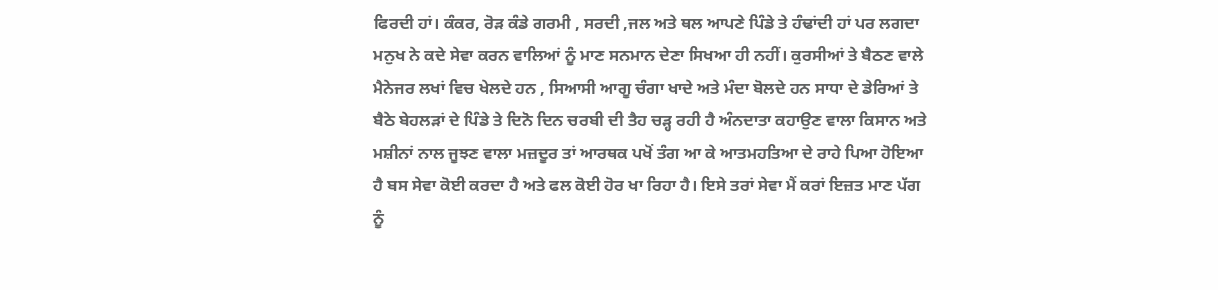ਫਿਰਦੀ ਹਾਂ। ਕੰਕਰ, ਰੋੜ ਕੰਡੇ ਗਰਮੀ , ਸਰਦੀ ,ਜਲ ਅਤੇ ਥਲ ਆਪਣੇ ਪਿੰਡੇ ਤੇ ਹੰਢਾਂਦੀ ਹਾਂ ਪਰ ਲਗਦਾ ਮਨੁਖ ਨੇ ਕਦੇ ਸੇਵਾ ਕਰਨ ਵਾਲਿਆਂ ਨੂੰ ਮਾਣ ਸਨਮਾਨ ਦੇਣਾ ਸਿਖਆ ਹੀ ਨਹੀਂ। ਕੁਰਸੀਆਂ ਤੇ ਬੈਠਣ ਵਾਲੇ ਮੈਨੇਜਰ ਲਖਾਂ ਵਿਚ ਖੇਲਦੇ ਹਨ , ਸਿਆਸੀ ਆਗੂ ਚੰਗਾ ਖਾਦੇ ਅਤੇ ਮੰਦਾ ਬੋਲਦੇ ਹਨ ਸਾਧਾ ਦੇ ਡੇਰਿਆਂ ਤੇ ਬੈਠੇ ਬੇਹਲੜਾਂ ਦੇ ਪਿੰਡੇ ਤੇ ਦਿਨੋ ਦਿਨ ਚਰਬੀ ਦੀ ਤੈਹ ਚੜ੍ਹ ਰਹੀ ਹੈ ਅੰਨਦਾਤਾ ਕਹਾਉਣ ਵਾਲਾ ਕਿਸਾਨ ਅਤੇ ਮਸ਼ੀਨਾਂ ਨਾਲ ਜੂਝਣ ਵਾਲਾ ਮਜ਼ਦੂਰ ਤਾਂ ਆਰਥਕ ਪਖੋਂ ਤੰਗ ਆ ਕੇ ਆਤਮਹਤਿਆ ਦੇ ਰਾਹੇ ਪਿਆ ਹੋਇਆ ਹੈ ਬਸ ਸੇਵਾ ਕੋਈ ਕਰਦਾ ਹੈ ਅਤੇ ਫਲ ਕੋਈ ਹੋਰ ਖਾ ਰਿਹਾ ਹੈ। ਇਸੇ ਤਰਾਂ ਸੇਵਾ ਮੈਂ ਕਰਾਂ ਇਜ਼ਤ ਮਾਣ ਪੱਗ ਨੂੰ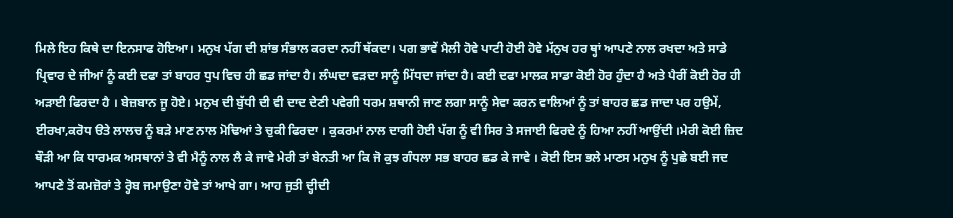ਮਿਲੇ ਇਹ ਕਿਥੇ ਦਾ ਇਨਸਾਫ ਹੋਇਆ। ਮਨੁਖ ਪੱਗ ਦੀ ਸ਼ਾਂਭ ਸੰਭਾਲ ਕਰਦਾ ਨਹੀਂ ਥੱਕਦਾ। ਪਗ ਭਾਵੇਂ ਮੈਲੀ ਹੋਵੇ ਪਾਟੀ ਹੋਈ ਹੋਵੇ ਮੱਨੁਖ ਹਰ ਥ੍ਹਾਂ ਆਪਣੇ ਨਾਲ ਰਖਦਾ ਅਤੇ ਸਾਡੇ ਪ੍ਰਿਵਾਰ ਦੇ ਜੀਆਂ ਨੂੰ ਕਈ ਦਫਾ ਤਾਂ ਬਾਹਰ ਧੁਪ ਵਿਚ ਹੀ ਛਡ ਜਾਂਦਾ ਹੈ। ਲੰਘਦਾ ਵੜਦਾ ਸਾਨੂੰ ਮਿੱਧਦਾ ਜਾਂਦਾ ਹੈ। ਕਈ ਦਫਾ ਮਾਲਕ ਸਾਡਾ ਕੋਈ ਹੋਰ ਹੁੰਦਾ ਹੈ ਅਤੇ ਪੈਰੀਂ ਕੋਈ ਹੋਰ ਹੀ ਅੜਾਈ ਫਿਰਦਾ ਹੈ । ਬੇਜ਼ਬਾਨ ਜੂ ਹੋਏ। ਮਨੁਖ ਦੀ ਬੁੱਧੀ ਦੀ ਵੀ ਦਾਦ ਦੇਣੀ ਪਵੇਗੀ ਧਰਮ ਸ਼ਥਾਨੀ ਜਾਣ ਲਗਾ ਸਾਨੂੰ ਸੇਵਾ ਕਰਨ ਵਾਲਿਆਂ ਨੂੰ ਤਾਂ ਬਾਹਰ ਛਡ ਜਾਦਾ ਪਰ ਹਉਮੇਂ, ਈਰਖਾ,ਕਰੋਧ ੳਤੇ ਲਾਲਚ ਨੂੰ ਬੜੇ ਮਾਣ ਨਾਲ ਮੋਢਿਆਂ ਤੇ ਚੁਕੀ ਫਿਰਦਾ । ਕੁਕਰਮਾਂ ਨਾਲ ਦਾਗੀ ਹੋਈ ਪੱਗ ਨੂੰ ਵੀ ਸਿਰ ਤੇ ਸਜਾਈ ਫਿਰਦੇ ਨੂੰ ਹਿਆ ਨਹੀਂ ਆਉਂਦੀ ।ਮੇਰੀ ਕੋਈ ਜ਼ਿਦ ਥੌੜੀ ਆ ਕਿ ਧਾਰਮਕ ਅਸਥਾਨਾਂ ਤੇ ਵੀ ਮੈਨੂੰ ਨਾਲ ਲੈ ਕੇ ਜਾਵੇ ਮੇਰੀ ਤਾਂ ਬੇਨਤੀ ਆ ਕਿ ਜੋ ਕੁਝ ਗੰਧਲਾ ਸਭ ਬਾਹਰ ਛਡ ਕੇ ਜਾਵੇ । ਕੋਈ ਇਸ ਭਲੇ ਮਾਣਸ ਮਨੁਖ ਨੂੰ ਪੁਛੇ ਬਈ ਜਦ ਆਪਣੇ ਤੋਂ ਕਮਜ਼ੋਰਾਂ ਤੇ ਰ੍ਹੋਬ ਜਮਾਉਣਾ ਹੋਵੇ ਤਾਂ ਆਖੇ ਗਾ। ਆਹ ਜੁਤੀ ਦ੍ਹੀਦੀ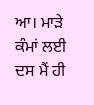ਆ। ਮਾੜੇ ਕੰਮਾਂ ਲਈ ਦਸ ਮੈਂ ਹੀ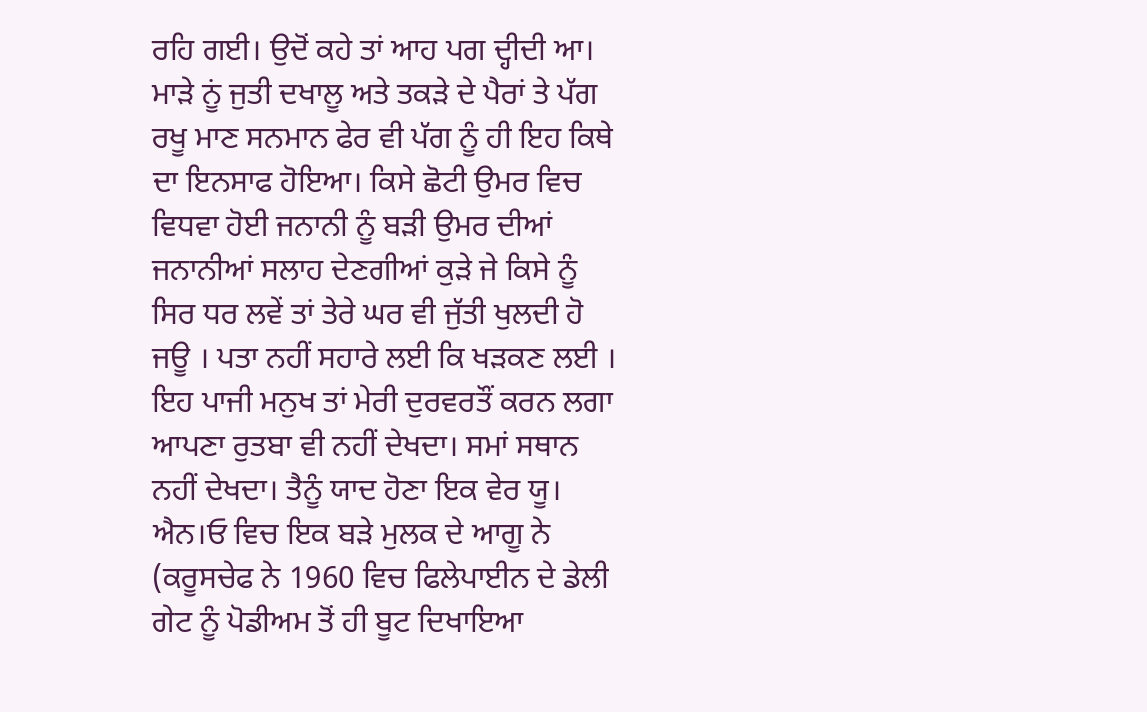ਰਹਿ ਗਈ। ਉਦੋਂ ਕਹੇ ਤਾਂ ਆਹ ਪਗ ਦ੍ਹੀਦੀ ਆ। ਮਾੜੇ ਨੂਂ ਜੁਤੀ ਦਖਾਲੂ ਅਤੇ ਤਕੜੇ ਦੇ ਪੈਰਾਂ ਤੇ ਪੱਗ ਰਖੂ ਮਾਣ ਸਨਮਾਨ ਫੇਰ ਵੀ ਪੱਗ ਨੂੰ ਹੀ ਇਹ ਕਿਥੇ ਦਾ ਇਨਸਾਫ ਹੋਇਆ। ਕਿਸੇ ਛੋਟੀ ਉਮਰ ਵਿਚ ਵਿਧਵਾ ਹੋਈ ਜਨਾਨੀ ਨੂੰ ਬੜੀ ਉਮਰ ਦੀਆਂ ਜਨਾਨੀਆਂ ਸਲਾਹ ਦੇਣਗੀਆਂ ਕੁੜੇ ਜੇ ਕਿਸੇ ਨੂੰ ਸਿਰ ਧਰ ਲਵੇਂ ਤਾਂ ਤੇਰੇ ਘਰ ਵੀ ਜੁੱਤੀ ਖੁਲਦੀ ਹੋ ਜਊ । ਪਤਾ ਨਹੀਂ ਸਹਾਰੇ ਲਈ ਕਿ ਖੜਕਣ ਲਈ । ਇਹ ਪਾਜੀ ਮਨੁਖ ਤਾਂ ਮੇਰੀ ਦੁਰਵਰਤੌਂ ਕਰਨ ਲਗਾ ਆਪਣਾ ਰੁਤਬਾ ਵੀ ਨਹੀਂ ਦੇਖਦਾ। ਸਮਾਂ ਸਥਾਨ ਨਹੀਂ ਦੇਖਦਾ। ਤੈਨੂੰ ਯਾਦ ਹੋਣਾ ਇਕ ਵੇਰ ਯੂ। ਐਨ।ਓ ਵਿਚ ਇਕ ਬੜੇ ਮੁਲਕ ਦੇ ਆਗੂ ਨੇ (ਕਰੂਸਚੇਫ ਨੇ 1960 ਵਿਚ ਫਿਲੇਪਾਈਨ ਦੇ ਡੇਲੀ ਗੇਟ ਨੂੰ ਪੋਡੀਅਮ ਤੋਂ ਹੀ ਬੂਟ ਦਿਖਾਇਆ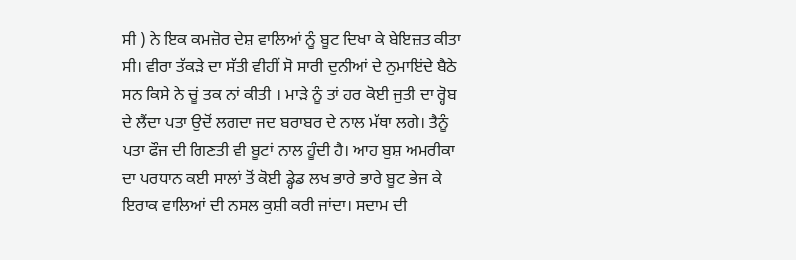ਸੀ ) ਨੇ ਇਕ ਕਮਜ਼ੋਰ ਦੇਸ਼ ਵਾਲਿਆਂ ਨੂੰ ਬੂਟ ਦਿਖਾ ਕੇ ਬੇਇਜ਼ਤ ਕੀਤਾ ਸੀ। ਵੀਰਾ ਤੱਕੜੇ ਦਾ ਸੱਤੀ ਵੀਹੀਂ ਸੋ ਸਾਰੀ ਦੁਨੀਆਂ ਦੇ ਨੁਮਾਇਂਦੇ ਬੈਠੇ ਸਨ ਕਿਸੇ ਨੇ ਚੂਂ ਤਕ ਨਾਂ ਕੀਤੀ । ਮਾੜੇ ਨੂੰ ਤਾਂ ਹਰ ਕੋਈ ਜੁਤੀ ਦਾ ਰ੍ਹੋਬ ਦੇ ਲੈਂਦਾ ਪਤਾ ਉਦੋਂ ਲਗਦਾ ਜਦ ਬਰਾਬਰ ਦੇ ਨਾਲ ਮੱਥਾ ਲਗੇ। ਤੈਨੂੰ ਪਤਾ ਫੌਜ ਦੀ ਗਿਣਤੀ ਵੀ ਬੂਟਾਂ ਨਾਲ ਹੂੰਦੀ ਹੈ। ਆਹ ਬੁਸ਼ ਅਮਰੀਕਾ ਦਾ ਪਰਧਾਨ ਕਈ ਸਾਲਾਂ ਤੋਂ ਕੋਈ ਡ੍ਹੇਡ ਲਖ ਭਾਰੇ ਭਾਰੇ ਬੂਟ ਭੇਜ ਕੇ ਇਰਾਕ ਵਾਲਿਆਂ ਦੀ ਨਸਲ ਕੁਸ਼ੀ ਕਰੀ ਜਾਂਦਾ। ਸਦਾਮ ਦੀ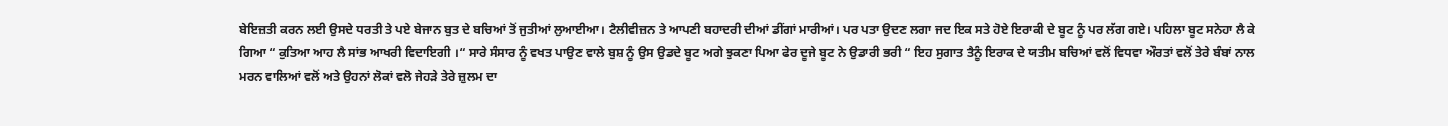ਬੇਇਜ਼ਤੀ ਕਰਨ ਲਈ ਉਸਦੇ ਧਰਤੀ ਤੇ ਪਏ ਬੇਜਾਨ ਬੁਤ ਦੇ ਬਚਿਆਂ ਤੋਂ ਜੁਤੀਆਂ ਲੁਆਈਆ। ਟੈਲੀਵੀਜ਼ਨ ਤੇ ਆਪਣੀ ਬਹਾਦਰੀ ਦੀਆਂ ਡੀਂਗਾਂ ਮਾਰੀਆਂ। ਪਰ ਪਤਾ ਉਦਣ ਲਗਾ ਜਦ ਇਕ ਸਤੇ ਹੋਏ ਇਰਾਕੀ ਦੇ ਬੂਟ ਨੂੰ ਪਰ ਲੱਗ ਗਏ। ਪਹਿਲਾ ਬੂਟ ਸਨੇਹਾ ਲੈ ਕੇ ਗਿਆ “ ਕੁਤਿਆ ਆਹ ਲੈ ਸਾਂਭ ਆਖਰੀ ਵਿਦਾਇਗੀ ।“ ਸਾਰੇ ਸੰਸਾਰ ਨੂੰ ਵਖਤ ਪਾਉਣ ਵਾਲੇ ਬੁਸ਼ ਨੂੰ ਉਸ ਉਡਦੇ ਬੂਟ ਅਗੇ ਝੁਕਣਾ ਪਿਆ ਫੇਰ ਦੂਜੇ ਬੂਟ ਨੇ ਉਡਾਰੀ ਭਰੀ “ ਇਹ ਸੁਗਾਤ ਤੈਨੂੰ ਇਰਾਕ ਦੇ ਯਤੀਮ ਬਚਿਆਂ ਵਲੋਂ ਵਿਧਵਾ ਔਰਤਾਂ ਵਲੋਂ ਤੇਰੇ ਬੰਬਾਂ ਨਾਲ ਮਰਨ ਵਾਲਿਆਂ ਵਲੋਂ ਅਤੇ ਉਹਨਾਂ ਲੋਕਾਂ ਵਲੋ ਜੇਹੜੇ ਤੇਰੇ ਜ਼ੁਲਮ ਦਾ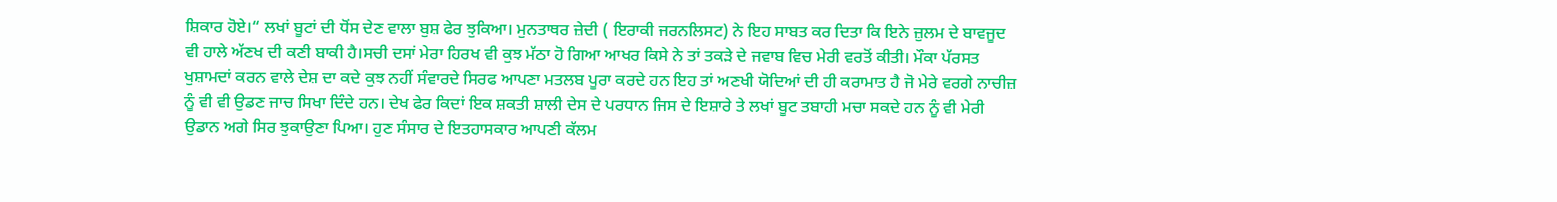ਸ਼ਿਕਾਰ ਹੋਏ।“ ਲਖਾਂ ਬੂਟਾਂ ਦੀ ਧੋਂਸ ਦੇਣ ਵਾਲਾ ਬੁਸ਼ ਫੇਰ ਝੁਕਿਆ। ਮੁਨਤਾਥਰ ਜ਼ੇਦੀ ( ਇਰਾਕੀ ਜਰਨਲਿਸਟ) ਨੇ ਇਹ ਸਾਬਤ ਕਰ ਦਿਤਾ ਕਿ ਇਨੇ ਜ਼ੁਲਮ ਦੇ ਬਾਵਜੂਦ ਵੀ ਹਾਲੇ ਅੱਣਖ ਦੀ ਕਣੀ ਬਾਕੀ ਹੈ।ਸਚੀ ਦਸਾਂ ਮੇਰਾ ਹਿਰਖ ਵੀ ਕੁਝ ਮੱਠਾ ਹੋ ਗਿਆ ਆਖਰ ਕਿਸੇ ਨੇ ਤਾਂ ਤਕੜੇ ਦੇ ਜਵਾਬ ਵਿਚ ਮੇਰੀ ਵਰਤੋਂ ਕੀਤੀ। ਮੌਕਾ ਪੱਰਸਤ ਖੁਸ਼ਾਮਦਾਂ ਕਰਨ ਵਾਲੇ ਦੇਸ਼ ਦਾ ਕਦੇ ਕੁਝ ਨਹੀਂ ਸੰਵਾਰਦੇ ਸਿਰਫ ਆਪਣਾ ਮਤਲਬ ਪੂਰਾ ਕਰਦੇ ਹਨ ਇਹ ਤਾਂ ਅਣਖੀ ਯੋਦਿਆਂ ਦੀ ਹੀ ਕਰਾਮਾਤ ਹੈ ਜੋ ਮੇਰੇ ਵਰਗੇ ਨਾਚੀਜ਼ ਨੂੰ ਵੀ ਵੀ ਉਡਣ ਜਾਚ ਸਿਖਾ ਦਿੰਦੇ ਹਨ। ਦੇਖ ਫੇਰ ਕਿਦਾਂ ਇਕ ਸ਼ਕਤੀ ਸ਼ਾਲੀ ਦੇਸ ਦੇ ਪਰਧਾਨ ਜਿਸ ਦੇ ਇਸ਼ਾਰੇ ਤੇ ਲਖਾਂ ਬੂਟ ਤਬਾਹੀ ਮਚਾ ਸਕਦੇ ਹਨ ਨੂੰ ਵੀ ਮੇਰੀ ਉਡਾਨ ਅਗੇ ਸਿਰ ਝੁਕਾਉਣਾ ਪਿਆ। ਹੁਣ ਸੰਸਾਰ ਦੇ ਇਤਹਾਸਕਾਰ ਆਪਣੀ ਕੱਲਮ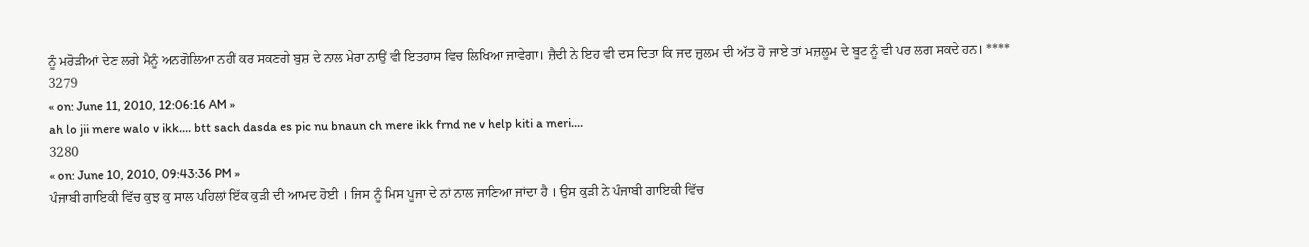ਨੂੰ ਮਰੋੜੀਆਂ ਦੇਣ ਲਗੇ ਮੈਨੂੰ ਅਨਗੋਲਿਆ ਨਹੀਂ ਕਰ ਸਕਣਗੇ ਬੁਸ਼ ਦੇ ਨਾਲ ਮੇਰਾ ਨਾਉਂ ਵੀ ਇਤਹਾਸ ਵਿਚ ਲਿਖਿਆ ਜਾਵੇਗਾ। ਜ਼ੈਦੀ ਨੇ ਇਹ ਵੀ ਦਸ ਦਿਤਾ ਕਿ ਜਦ ਜ਼ੁਲਮ ਦੀ ਅੱਤ ਹੋ ਜਾਏ ਤਾਂ ਮਜ਼ਲੂਮ ਦੇ ਬੂਟ ਨੂੰ ਵੀ ਪਰ ਲਗ ਸਕਦੇ ਹਨ। ****
3279
« on: June 11, 2010, 12:06:16 AM »
ah lo jii mere walo v ikk.... btt sach dasda es pic nu bnaun ch mere ikk frnd ne v help kiti a meri....
3280
« on: June 10, 2010, 09:43:36 PM »
ਪੰਜਾਬੀ ਗਾਇਕੀ ਵਿੱਚ ਕੁਝ ਕੁ ਸਾਲ ਪਹਿਲਾਂ ਇੱਕ ਕੁੜੀ ਦੀ ਆਮਦ ਹੋਈ । ਜਿਸ ਨੂੰ ਮਿਸ ਪੂਜਾ ਦੇ ਨਾਂ ਨਾਲ ਜਾਣਿਆ ਜਾਂਦਾ ਹੈ । ਉਸ ਕੁੜੀ ਨੇ ਪੰਜਾਬੀ ਗਾਇਕੀ ਵਿੱਚ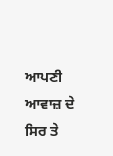ਆਪਣੀ ਆਵਾਜ਼ ਦੇ ਸਿਰ ਤੇ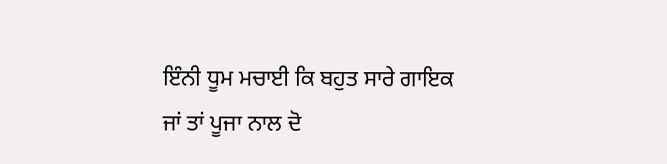ਇੰਨੀ ਧੂਮ ਮਚਾਈ ਕਿ ਬਹੁਤ ਸਾਰੇ ਗਾਇਕ ਜਾਂ ਤਾਂ ਪੂਜਾ ਨਾਲ ਦੋ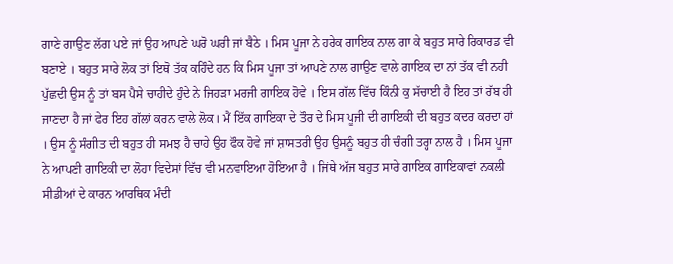ਗਾਣੇ ਗਾਉਣ ਲੱਗ ਪਏ ਜਾਂ ਉਹ ਆਪਣੇ ਘਰੋ ਘਰੀ ਜਾਂ ਬੈਠੇ । ਮਿਸ ਪੂਜਾ ਨੇ ਹਰੇਕ ਗਾਇਕ ਨਾਲ ਗਾ ਕੇ ਬਹੁਤ ਸਾਰੇ ਰਿਕਾਰਡ ਵੀ ਬਣਾਏ । ਬਹੁਤ ਸਾਰੇ ਲੋਕ ਤਾਂ ਇਥੋ ਤੱਕ ਕਹਿੰਦੇ ਹਨ ਕਿ ਮਿਸ ਪੂਜਾ ਤਾਂ ਆਪਣੇ ਨਾਲ ਗਾਉਣ ਵਾਲੇ ਗਾਇਕ ਦਾ ਨਾਂ ਤੱਕ ਵੀ ਨਹੀ ਪੁੱਛਦੀ ਉਸ ਨੂੰ ਤਾਂ ਬਸ ਪੈਸੇ ਚਾਹੀਦੇ ਹੁੰਦੇ ਨੇ ਜਿਹੜਾ ਮਰਜੀ ਗਾਇਕ ਹੋਵੇ । ਇਸ ਗੱਲ ਵਿੱਚ ਕਿੰਨੀ ਕੁ ਸੱਚਾਈ ਹੈ ਇਹ ਤਾਂ ਰੱਬ ਹੀ ਜਾਣਦਾ ਹੈ ਜਾਂ ਫੇਰ ਇਹ ਗੱਲਾਂ ਕਰਨ ਵਾਲੇ ਲੋਕ। ਮੈਂ ਇੱਕ ਗਾਇਕਾ ਦੇ ਤੌਰ ਦੇ ਮਿਸ ਪੂਜੀ ਦੀ ਗਾਇਕੀ ਦੀ ਬਹੁਤ ਕਦਰ ਕਰਦਾ ਹਾਂ । ਉਸ ਨੂੰ ਸੰਗੀਤ ਦੀ ਬਹੁਤ ਹੀ ਸਮਝ ਹੈ ਚਾਹੇ ਉਹ ਫੌਕ ਹੋਵੇ ਜਾਂ ਸ਼ਾਸਤਰੀ ਉਹ ਉਸਨੂੰ ਬਹੁਤ ਹੀ ਚੰਗੀ ਤਰ੍ਹਾ ਨਾਲ ਹੈ । ਮਿਸ ਪੂਜਾ ਨੇ ਆਪਣੀ ਗਾਇਕੀ ਦਾ ਲੋਹਾ ਵਿਦੇਸਾਂ ਵਿੱਚ ਵੀ ਮਨਵਾਇਆ ਹੋਇਆ ਹੈ । ਜਿਂਥੇ ਅੱਜ ਬਹੁਤ ਸਾਰੇ ਗਾਇਕ ਗਾਇਕਾਵਾਂ ਨਕਲੀ ਸੀਡੀਆਂ ਦੇ ਕਾਰਨ ਆਰਥਿਕ ਮੰਦੀ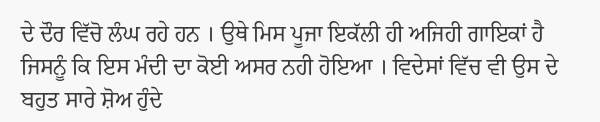ਦੇ ਦੌਰ ਵਿੱਚੋ ਲੰਘ ਰਹੇ ਹਨ । ਉਥੇ ਮਿਸ ਪੂਜਾ ਇਕੱਲੀ ਹੀ ਅਜਿਹੀ ਗਾਇਕਾਂ ਹੈ ਜਿਸਨੂੰ ਕਿ ਇਸ ਮੰਦੀ ਦਾ ਕੋਈ ਅਸਰ ਨਹੀ ਹੋਇਆ । ਵਿਦੇਸਾਂ ਵਿੱਚ ਵੀ ਉਸ ਦੇ ਬਹੁਤ ਸਾਰੇ ਸ਼ੋਅ ਹੁੰਦੇ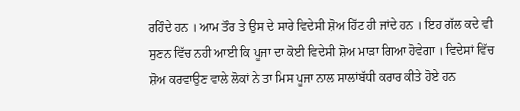ਰਹਿੰਦੇ ਹਨ । ਆਮ ਤੌਰ ਤੇ ਉਸ ਦੇ ਸਾਰੇ ਵਿਦੇਸੀ ਸ਼ੋਅ ਹਿੱਟ ਹੀ ਜਾਂਦੇ ਹਨ । ਇਹ ਗੱਲ ਕਦੇ ਵੀ ਸੁਣਨ ਵਿੱਚ ਨਹੀ ਆਈ ਕਿ ਪੂਜਾ ਦਾ ਕੋਈ ਵਿਦੇਸੀ ਸ਼ੋਅ ਮਾੜਾ ਗਿਆ ਹੋਵੇਗਾ । ਵਿਦੇਸਾਂ ਵਿੱਚ ਸ਼ੋਅ ਕਰਵਾਉਣ ਵਾਲੇ ਲੋਕਾਂ ਨੇ ਤਾ ਮਿਸ ਪੂਜਾ ਨਾਲ ਸਾਲਾਂਬੱਧੀ ਕਰਾਰ ਕੀਤੇ ਹੋਏ ਹਨ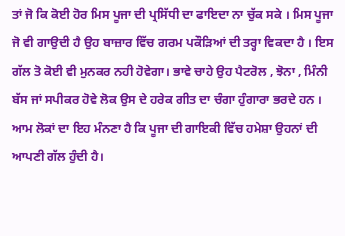ਤਾਂ ਜੋ ਕਿ ਕੋਈ ਹੋਰ ਮਿਸ ਪੂਜਾ ਦੀ ਪ੍ਰਸਿੱਧੀ ਦਾ ਫਾਇਦਾ ਨਾ ਚੁੱਕ ਸਕੇ । ਮਿਸ ਪੂਜਾ ਜੋ ਵੀ ਗਾਉਦੀ ਹੈ ਉਹ ਬਾਜ਼ਾਰ ਵਿੱਚ ਗਰਮ ਪਕੌੜਿਆਂ ਦੀ ਤਰ੍ਹਾ ਵਿਕਦਾ ਹੈ । ਇਸ ਗੱਲ ਤੋ ਕੋਈ ਵੀ ਮੁਨਕਰ ਨਹੀ ਹੋਵੇਗਾ। ਭਾਵੇ ਚਾਹੇ ਉਹ ਪੈਟਰੋਲ , ਝੋਨਾ , ਮਿੰਨੀ ਬੱਸ ਜਾਂ ਸਪੀਕਰ ਹੋਵੇ ਲੋਕ ਉਸ ਦੇ ਹਰੇਕ ਗੀਤ ਦਾ ਚੰਗਾ ਹੁੰਗਾਰਾ ਭਰਦੇ ਹਨ । ਆਮ ਲੋਕਾਂ ਦਾ ਇਹ ਮੰਨਣਾ ਹੈ ਕਿ ਪੂਜਾ ਦੀ ਗਾਇਕੀ ਵਿੱਚ ਹਮੇਸ਼ਾ ਉਹਨਾਂ ਦੀ ਆਪਣੀ ਗੱਲ ਹੁੰਦੀ ਹੈ।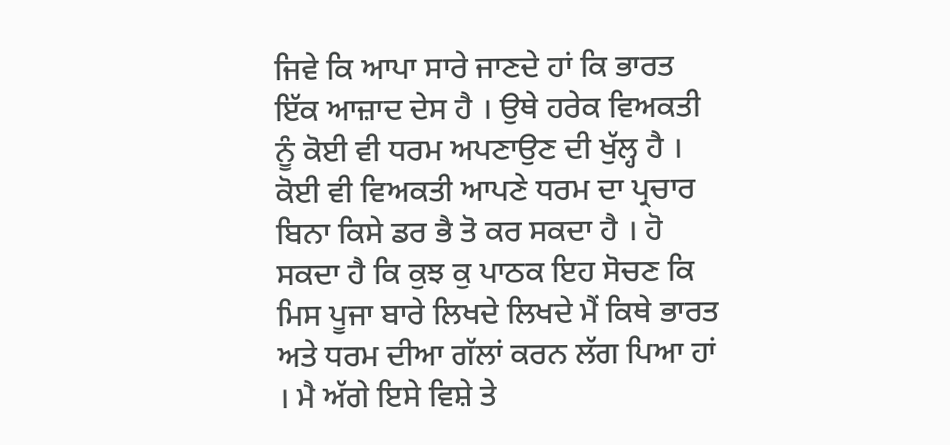ਜਿਵੇ ਕਿ ਆਪਾ ਸਾਰੇ ਜਾਣਦੇ ਹਾਂ ਕਿ ਭਾਰਤ ਇੱਕ ਆਜ਼ਾਦ ਦੇਸ ਹੈ । ਉਥੇ ਹਰੇਕ ਵਿਅਕਤੀ ਨੂੰ ਕੋਈ ਵੀ ਧਰਮ ਅਪਣਾਉਣ ਦੀ ਖੁੱਲ੍ਹ ਹੈ । ਕੋਈ ਵੀ ਵਿਅਕਤੀ ਆਪਣੇ ਧਰਮ ਦਾ ਪ੍ਰਚਾਰ ਬਿਨਾ ਕਿਸੇ ਡਰ ਭੈ ਤੋ ਕਰ ਸਕਦਾ ਹੈ । ਹੋ ਸਕਦਾ ਹੈ ਕਿ ਕੁਝ ਕੁ ਪਾਠਕ ਇਹ ਸੋਚਣ ਕਿ ਮਿਸ ਪੂਜਾ ਬਾਰੇ ਲਿਖਦੇ ਲਿਖਦੇ ਮੈਂ ਕਿਥੇ ਭਾਰਤ ਅਤੇ ਧਰਮ ਦੀਆ ਗੱਲਾਂ ਕਰਨ ਲੱਗ ਪਿਆ ਹਾਂ । ਮੈ ਅੱਗੇ ਇਸੇ ਵਿਸ਼ੇ ਤੇ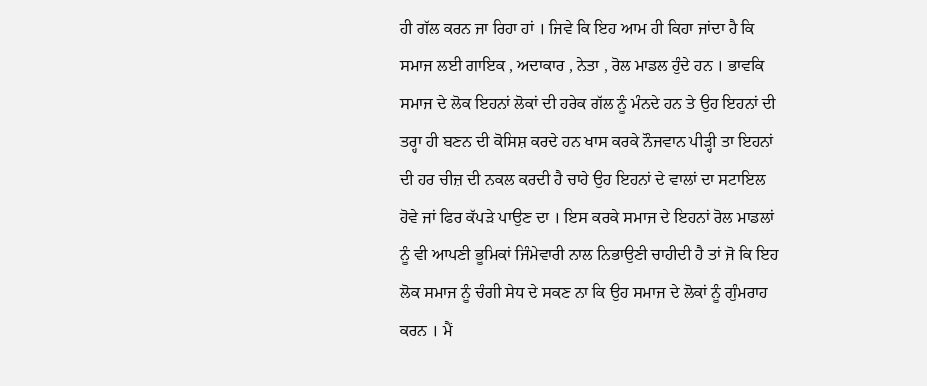ਹੀ ਗੱਲ ਕਰਨ ਜਾ ਰਿਹਾ ਹਾਂ । ਜਿਵੇ ਕਿ ਇਹ ਆਮ ਹੀ ਕਿਹਾ ਜਾਂਦਾ ਹੈ ਕਿ ਸਮਾਜ ਲਈ ਗਾਇਕ , ਅਦਾਕਾਰ , ਨੇਤਾ , ਰੋਲ ਮਾਡਲ ਹੁੰਦੇ ਹਨ । ਭਾਵਕਿ ਸਮਾਜ ਦੇ ਲੋਕ ਇਹਨਾਂ ਲੋਕਾਂ ਦੀ ਹਰੇਕ ਗੱਲ ਨੂੰ ਮੰਨਦੇ ਹਨ ਤੇ ਉਹ ਇਹਨਾਂ ਦੀ ਤਰ੍ਹਾ ਹੀ ਬਣਨ ਦੀ ਕੋਸਿਸ਼ ਕਰਦੇ ਹਨ ਖਾਸ ਕਰਕੇ ਨੌਜਵਾਨ ਪੀੜ੍ਹੀ ਤਾ ਇਹਨਾਂ ਦੀ ਹਰ ਚੀਜ਼ ਦੀ ਨਕਲ ਕਰਦੀ ਹੈ ਚਾਹੇ ਉਹ ਇਹਨਾਂ ਦੇ ਵਾਲਾਂ ਦਾ ਸਟਾਇਲ ਹੋਵੇ ਜਾਂ ਫਿਰ ਕੱਪੜੇ ਪਾਉਣ ਦਾ । ਇਸ ਕਰਕੇ ਸਮਾਜ ਦੇ ਇਹਨਾਂ ਰੋਲ ਮਾਡਲਾਂ ਨੂੰ ਵੀ ਆਪਣੀ ਭੂਮਿਕਾਂ ਜਿੰਮੇਵਾਰੀ ਨਾਲ ਨਿਭਾਉਣੀ ਚਾਹੀਦੀ ਹੈ ਤਾਂ ਜੋ ਕਿ ਇਹ ਲੋਕ ਸਮਾਜ ਨੂੰ ਚੰਗੀ ਸੇਧ ਦੇ ਸਕਣ ਨਾ ਕਿ ਉਹ ਸਮਾਜ ਦੇ ਲੋਕਾਂ ਨੂੰ ਗੁੰਮਰਾਹ ਕਰਨ । ਮੈਂ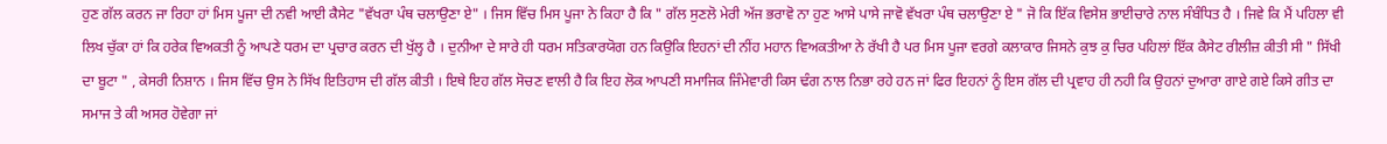ਹੁਣ ਗੱਲ ਕਰਨ ਜਾ ਰਿਹਾ ਹਾਂ ਮਿਸ ਪੂਜਾ ਦੀ ਨਵੀ ਆਈ ਕੈਸੇਟ "ਵੱਖਰਾ ਪੰਥ ਚਲਾਉਣਾ ਏ" । ਜਿਸ ਵਿੱਚ ਮਿਸ ਪੂਜਾ ਨੇ ਕਿਹਾ ਹੈ ਕਿ " ਗੱਲ ਸੁਣਲੋ ਮੇਰੀ ਅੱਜ ਭਰਾਵੋ ਨਾ ਹੁਣ ਆਸੇ ਪਾਸੇ ਜਾਵੋ ਵੱਖਰਾ ਪੰਥ ਚਲਾਉਣਾ ਏ " ਜੋ ਕਿ ਇੱਕ ਵਿਸੇਸ਼ ਭਾਈਚਾਰੇ ਨਾਲ ਸੰਬੰਧਿਤ ਹੈ । ਜਿਵੇ ਕਿ ਮੈਂ ਪਹਿਲਾ ਵੀ ਲਿਖ ਚੁੱਕਾ ਹਾਂ ਕਿ ਹਰੇਕ ਵਿਅਕਤੀ ਨੂੰ ਆਪਣੇ ਧਰਮ ਦਾ ਪ੍ਰਚਾਰ ਕਰਨ ਦੀ ਖੁੱਲ੍ਹ ਹੈ । ਦੁਨੀਆ ਦੇ ਸਾਰੇ ਹੀ ਧਰਮ ਸਤਿਕਾਰਯੋਗ ਹਨ ਕਿਉਕਿ ਇਹਨਾਂ ਦੀ ਨੀਂਹ ਮਹਾਨ ਵਿਅਕਤੀਆ ਨੇ ਰੱਖੀ ਹੈ ਪਰ ਮਿਸ ਪੂਜਾ ਵਰਗੇ ਕਲਾਕਾਰ ਜਿਸਨੇ ਕੁਝ ਕੁ ਚਿਰ ਪਹਿਲਾਂ ਇੱਕ ਕੈਸੇਟ ਰੀਲੀਜ਼ ਕੀਤੀ ਸੀ " ਸਿੱਖੀ ਦਾ ਬੂਟਾ " , ਕੇਸਰੀ ਨਿਸ਼ਾਨ । ਜਿਸ ਵਿੱਚ ਉਸ ਨੇ ਸਿੱਖ ਇਤਿਹਾਸ ਦੀ ਗੱਲ ਕੀਤੀ । ਇਥੇ ਇਹ ਗੱਲ ਸੋਚਣ ਵਾਲੀ ਹੈ ਕਿ ਇਹ ਲੋਕ ਆਪਣੀ ਸਮਾਜਿਕ ਜਿੰਮੇਵਾਰੀ ਕਿਸ ਢੰਗ ਨਾਲ ਨਿਭਾ ਰਹੇ ਹਨ ਜਾਂ ਫਿਰ ਇਹਨਾਂ ਨੂੰ ਇਸ ਗੱਲ ਦੀ ਪ੍ਰਵਾਹ ਹੀ ਨਹੀ ਕਿ ਉਹਨਾਂ ਦੁਆਰਾ ਗਾਏ ਗਏ ਕਿਸੇ ਗੀਤ ਦਾ ਸਮਾਜ ਤੇ ਕੀ ਅਸਰ ਹੋਵੇਗਾ ਜਾਂ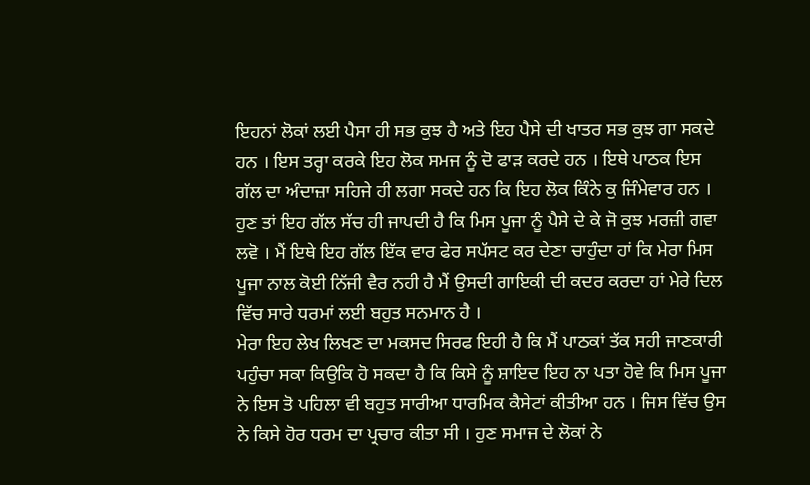ਇਹਨਾਂ ਲੋਕਾਂ ਲਈ ਪੈਸਾ ਹੀ ਸਭ ਕੁਝ ਹੈ ਅਤੇ ਇਹ ਪੈਸੇ ਦੀ ਖਾਤਰ ਸਭ ਕੁਝ ਗਾ ਸਕਦੇ ਹਨ । ਇਸ ਤਰ੍ਹਾ ਕਰਕੇ ਇਹ ਲੋਕ ਸਮਜ ਨੂੰ ਦੋ ਫਾੜ ਕਰਦੇ ਹਨ । ਇਥੇ ਪਾਠਕ ਇਸ ਗੱਲ ਦਾ ਅੰਦਾਜ਼ਾ ਸਹਿਜੇ ਹੀ ਲਗਾ ਸਕਦੇ ਹਨ ਕਿ ਇਹ ਲੋਕ ਕਿੰਨੇ ਕੁ ਜਿੰਮੇਵਾਰ ਹਨ । ਹੁਣ ਤਾਂ ਇਹ ਗੱਲ ਸੱਚ ਹੀ ਜਾਪਦੀ ਹੈ ਕਿ ਮਿਸ ਪੂਜਾ ਨੂੰ ਪੈਸੇ ਦੇ ਕੇ ਜੋ ਕੁਝ ਮਰਜ਼ੀ ਗਵਾ ਲਵੋ । ਮੈਂ ਇਥੇ ਇਹ ਗੱਲ ਇੱਕ ਵਾਰ ਫੇਰ ਸਪੱਸਟ ਕਰ ਦੇਣਾ ਚਾਹੁੰਦਾ ਹਾਂ ਕਿ ਮੇਰਾ ਮਿਸ ਪੂਜਾ ਨਾਲ ਕੋਈ ਨਿੱਜੀ ਵੈਰ ਨਹੀ ਹੈ ਮੈਂ ਉਸਦੀ ਗਾਇਕੀ ਦੀ ਕਦਰ ਕਰਦਾ ਹਾਂ ਮੇਰੇ ਦਿਲ ਵਿੱਚ ਸਾਰੇ ਧਰਮਾਂ ਲਈ ਬਹੁਤ ਸਨਮਾਨ ਹੈ ।
ਮੇਰਾ ਇਹ ਲੇਖ ਲਿਖਣ ਦਾ ਮਕਸਦ ਸਿਰਫ ਇਹੀ ਹੈ ਕਿ ਮੈਂ ਪਾਠਕਾਂ ਤੱਕ ਸਹੀ ਜਾਣਕਾਰੀ ਪਹੁੰਚਾ ਸਕਾ ਕਿਉਕਿ ਹੋ ਸਕਦਾ ਹੈ ਕਿ ਕਿਸੇ ਨੂੰ ਸ਼ਾਇਦ ਇਹ ਨਾ ਪਤਾ ਹੋਵੇ ਕਿ ਮਿਸ ਪੂਜਾ ਨੇ ਇਸ ਤੋ ਪਹਿਲਾ ਵੀ ਬਹੁਤ ਸਾਰੀਆ ਧਾਰਮਿਕ ਕੈਸੇਟਾਂ ਕੀਤੀਆ ਹਨ । ਜਿਸ ਵਿੱਚ ਉਸ ਨੇ ਕਿਸੇ ਹੋਰ ਧਰਮ ਦਾ ਪ੍ਰਚਾਰ ਕੀਤਾ ਸੀ । ਹੁਣ ਸਮਾਜ ਦੇ ਲੋਕਾਂ ਨੇ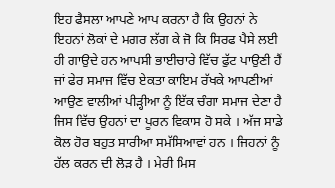ਇਹ ਫੈਸਲਾ ਆਪਣੇ ਆਪ ਕਰਨਾ ਹੈ ਕਿ ਉਹਨਾਂ ਨੇ ਇਹਨਾਂ ਲੋਕਾਂ ਦੇ ਮਗਰ ਲੱਗ ਕੇ ਜੋ ਕਿ ਸਿਰਫ ਪੈਸੇ ਲਈ ਹੀ ਗਾਉਦੇ ਹਨ ਆਪਸੀ ਭਾਈਚਾਰੇ ਵਿੱਚ ਫੁੱਟ ਪਾਉਣੀ ਹੈਂ ਜਾਂ ਫੇਰ ਸਮਾਜ ਵਿੱਚ ਏਕਤਾ ਕਾਇਮ ਰੱਖਕੇ ਆਪਣੀਆਂ ਆਉਣ ਵਾਲੀਆਂ ਪੀੜ੍ਹੀਆ ਨੂੰ ਇੱਕ ਚੰਗਾ ਸਮਾਜ ਦੇਣਾ ਹੈ ਜਿਸ ਵਿੱਚ ਉਹਨਾਂ ਦਾ ਪੂਰਨ ਵਿਕਾਸ ਹੋ ਸਕੇ । ਅੱਜ ਸਾਡੇ ਕੋਲ ਹੋਰ ਬਹੁਤ ਸਾਰੀਆ ਸਮੱਸਿਆਵਾਂ ਹਨ । ਜਿਹਨਾਂ ਨੂੰ ਹੱਲ ਕਰਨ ਦੀ ਲੋੜ ਹੈ । ਮੇਰੀ ਮਿਸ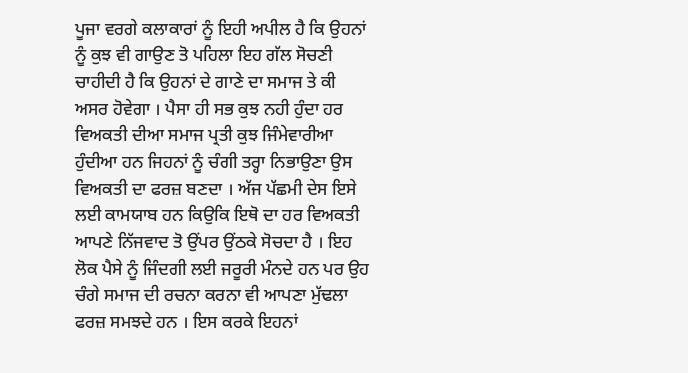ਪੂਜਾ ਵਰਗੇ ਕਲਾਕਾਰਾਂ ਨੂੰ ਇਹੀ ਅਪੀਲ ਹੈ ਕਿ ਉਹਨਾਂ ਨੂੰ ਕੁਝ ਵੀ ਗਾਉਣ ਤੋ ਪਹਿਲਾ ਇਹ ਗੱਲ ਸੋਚਣੀ ਚਾਹੀਦੀ ਹੈ ਕਿ ਉਹਨਾਂ ਦੇ ਗਾਣੇ ਦਾ ਸਮਾਜ ਤੇ ਕੀ ਅਸਰ ਹੋਵੇਗਾ । ਪੈਸਾ ਹੀ ਸਭ ਕੁਝ ਨਹੀ ਹੁੰਦਾ ਹਰ ਵਿਅਕਤੀ ਦੀਆ ਸਮਾਜ ਪ੍ਰਤੀ ਕੁਝ ਜਿੰਮੇਵਾਰੀਆ ਹੁੰਦੀਆ ਹਨ ਜਿਹਨਾਂ ਨੂੰ ਚੰਗੀ ਤਰ੍ਹਾ ਨਿਭਾਉਣਾ ਉਸ ਵਿਅਕਤੀ ਦਾ ਫਰਜ਼ ਬਣਦਾ । ਅੱਜ ਪੱਛਮੀ ਦੇਸ ਇਸੇ ਲਈ ਕਾਮਯਾਬ ਹਨ ਕਿਉਕਿ ਇਥੋ ਦਾ ਹਰ ਵਿਅਕਤੀ ਆਪਣੇ ਨਿੱਜਵਾਦ ਤੋ ਉਂਪਰ ਉਂਠਕੇ ਸੋਚਦਾ ਹੈ । ਇਹ ਲੋਕ ਪੈਸੇ ਨੂੰ ਜਿੰਦਗੀ ਲਈ ਜਰੂਰੀ ਮੰਨਦੇ ਹਨ ਪਰ ਉਹ ਚੰਗੇ ਸਮਾਜ ਦੀ ਰਚਨਾ ਕਰਨਾ ਵੀ ਆਪਣਾ ਮੁੱਢਲਾ ਫਰਜ਼ ਸਮਝਦੇ ਹਨ । ਇਸ ਕਰਕੇ ਇਹਨਾਂ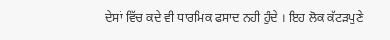ਦੇਸਾਂ ਵਿੱਚ ਕਦੇ ਵੀ ਧਾਰਮਿਕ ਫਸਾਦ ਨਹੀ ਹੁੰਦੇ । ਇਹ ਲੋਕ ਕੱਟੜਪੁਣੇ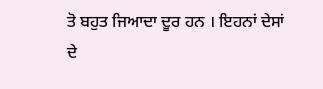ਤੋ ਬਹੁਤ ਜਿਆਦਾ ਦੂਰ ਹਨ । ਇਹਨਾਂ ਦੇਸਾਂ ਦੇ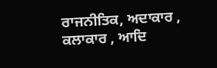ਰਾਜਨੀਤਿਕ, ਅਦਾਕਾਰ , ਕਲਾਕਾਰ , ਆਦਿ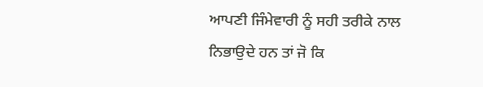ਆਪਣੀ ਜਿੰਮੇਵਾਰੀ ਨੂੰ ਸਹੀ ਤਰੀਕੇ ਨਾਲ ਨਿਭਾਉਦੇ ਹਨ ਤਾਂ ਜੋ ਕਿ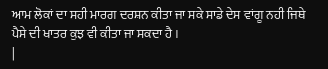ਆਮ ਲੋਕਾਂ ਦਾ ਸਹੀ ਮਾਰਗ ਦਰਸ਼ਨ ਕੀਤਾ ਜਾ ਸਕੇ ਸਾਡੇ ਦੇਸ ਵਾਂਗੂ ਨਹੀ ਜਿਥੇ ਪੈਸੇ ਦੀ ਖਾਤਰ ਕੁਝ ਵੀ ਕੀਤਾ ਜਾ ਸਕਦਾ ਹੈ ।
|